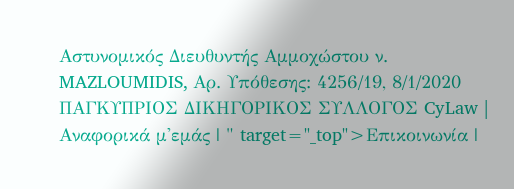Αστυνομικός Διευθυντής Αμμοχώστου ν. MAZLOUMIDIS, Aρ. Υπόθεσης: 4256/19, 8/1/2020 ΠΑΓΚΥΠΡΙΟΣ ΔΙΚΗΓΟΡΙΚΟΣ ΣΥΛΛΟΓΟΣ CyLaw | Αναφορικά μ'εμάς | " target="_top">Επικοινωνία |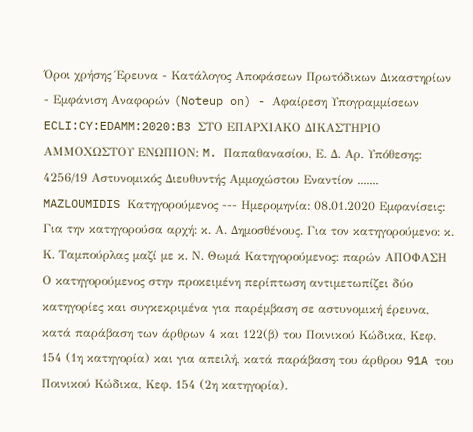Όροι χρήσης Έρευνα - Κατάλογος Αποφάσεων Πρωτόδικων Δικαστηρίων - Εμφάνιση Αναφορών (Noteup on) - Αφαίρεση Υπογραμμίσεων ECLI:CY:EDAMM:2020:B3 ΣΤΟ ΕΠΑΡΧΙΑΚΟ ΔΙΚΑΣΤΗΡΙΟ ΑΜΜΟΧΩΣΤΟΥ ΕΝΩΠΙΟΝ: M. Παπαθανασίου, Ε. Δ. Aρ. Υπόθεσης: 4256/19 Αστυνομικός Διευθυντής Αμμοχώστου Εναντίον ....... MAZLOUMIDIS Κατηγορούμενος --- Ημερομηνία: 08.01.2020 Εμφανίσεις: Για την κατηγορούσα αρχή: κ. Α. Δημοσθένους. Για τον κατηγορούμενο: κ. Κ. Ταμπούρλας μαζί με κ. Ν. Θωμά Κατηγορούμενος: παρών ΑΠΟΦΑΣΗ Ο κατηγορούμενος στην προκειμένη περίπτωση αντιμετωπίζει δύο κατηγορίες και συγκεκριμένα για παρέμβαση σε αστυνομική έρευνα, κατά παράβαση των άρθρων 4 και 122(β) του Ποινικού Κώδικα, Κεφ. 154 (1η κατηγορία) και για απειλή, κατά παράβαση του άρθρου 91A του Ποινικού Κώδικα, Κεφ. 154 (2η κατηγορία).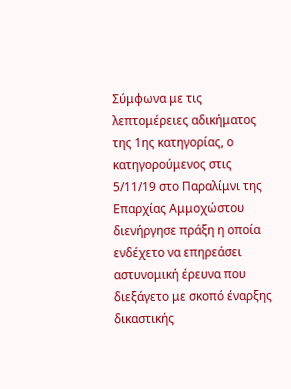Σύμφωνα με τις λεπτομέρειες αδικήματος της 1ης κατηγορίας, ο κατηγορούμενος στις 5/11/19 στο Παραλίμνι της Επαρχίας Αμμοχώστου διενήργησε πράξη η οποία ενδέχετο να επηρεάσει αστυνομική έρευνα που διεξάγετο με σκοπό έναρξης δικαστικής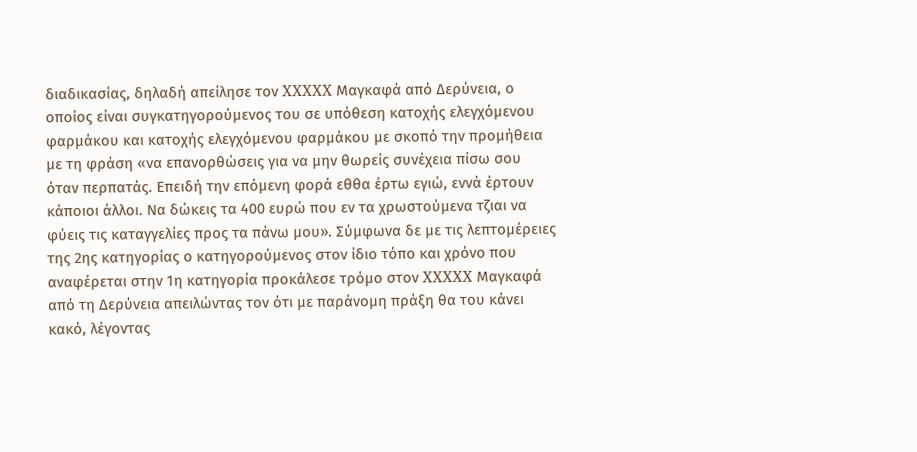διαδικασίας, δηλαδή απείλησε τον XXXXX Μαγκαφά από Δερύνεια, ο οποίος είναι συγκατηγορούμενος του σε υπόθεση κατοχής ελεγχόμενου φαρμάκου και κατοχής ελεγχόμενου φαρμάκου με σκοπό την προμήθεια με τη φράση «να επανορθώσεις για να μην θωρείς συνέχεια πίσω σου όταν περπατάς. Επειδή την επόμενη φορά εθθα έρτω εγιώ, εννά έρτουν κάποιοι άλλοι. Να δώκεις τα 400 ευρώ που εν τα χρωστούμενα τζιαι να φύεις τις καταγγελίες προς τα πάνω μου». Σύμφωνα δε με τις λεπτομέρειες της 2ης κατηγορίας ο κατηγορούμενος στον ίδιο τόπο και χρόνο που αναφέρεται στην 1η κατηγορία προκάλεσε τρόμο στον XXXXX Μαγκαφά από τη Δερύνεια απειλώντας τον ότι με παράνομη πράξη θα του κάνει κακό, λέγοντας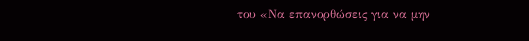του «Να επανορθώσεις για να μην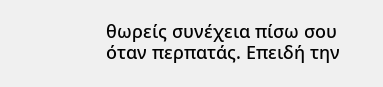θωρείς συνέχεια πίσω σου όταν περπατάς. Επειδή την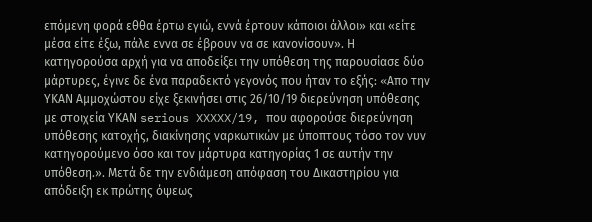επόμενη φορά εθθα έρτω εγιώ, εννά έρτουν κάποιοι άλλοι» και «είτε μέσα είτε έξω, πάλε εννα σε έβρουν να σε κανονίσουν». Η κατηγορούσα αρχή για να αποδείξει την υπόθεση της παρουσίασε δύο μάρτυρες, έγινε δε ένα παραδεκτό γεγονός που ήταν το εξής: «Aπο την ΥΚΑΝ Αμμοχώστου είχε ξεκινήσει στις 26/10/19 διερεύνηση υπόθεσης με στοιχεία ΥΚΑΝ serious XXXXX/19, που αφορούσε διερεύνηση υπόθεσης κατοχής, διακίνησης ναρκωτικών με ύποπτους τόσο τον νυν κατηγορούμενο όσο και τον μάρτυρα κατηγορίας 1 σε αυτήν την υπόθεση.». Μετά δε την ενδιάμεση απόφαση του Δικαστηρίου για απόδειξη εκ πρώτης όψεως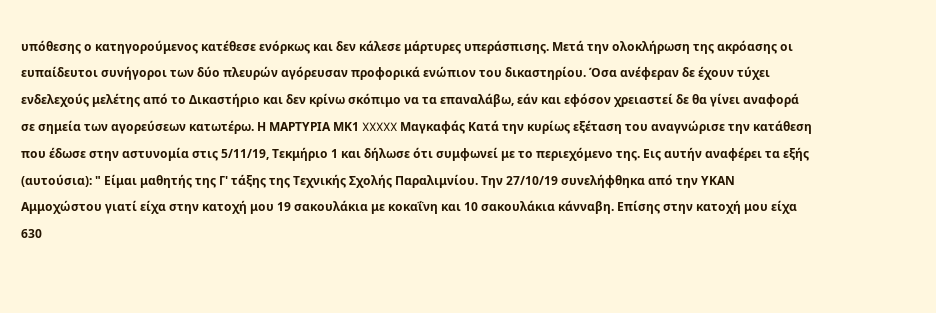υπόθεσης ο κατηγορούμενος κατέθεσε ενόρκως και δεν κάλεσε μάρτυρες υπεράσπισης. Μετά την ολοκλήρωση της ακρόασης οι ευπαίδευτοι συνήγοροι των δύο πλευρών αγόρευσαν προφορικά ενώπιον του δικαστηρίου. Όσα ανέφεραν δε έχουν τύχει ενδελεχούς μελέτης από το Δικαστήριο και δεν κρίνω σκόπιμο να τα επαναλάβω, εάν και εφόσον χρειαστεί δε θα γίνει αναφορά σε σημεία των αγορεύσεων κατωτέρω. Η ΜΑΡΤΥΡΙΑ ΜΚ1 XXXXX Μαγκαφάς Κατά την κυρίως εξέταση του αναγνώρισε την κατάθεση που έδωσε στην αστυνομία στις 5/11/19, Τεκμήριο 1 και δήλωσε ότι συμφωνεί με το περιεχόμενο της. Εις αυτήν αναφέρει τα εξής (αυτούσια): " Είμαι μαθητής της Γ' τάξης της Τεχνικής Σχολής Παραλιμνίου. Την 27/10/19 συνελήφθηκα από την ΥΚΑΝ Αμμοχώστου γιατί είχα στην κατοχή μου 19 σακουλάκια με κοκαΐνη και 10 σακουλάκια κάνναβη. Επίσης στην κατοχή μου είχα 630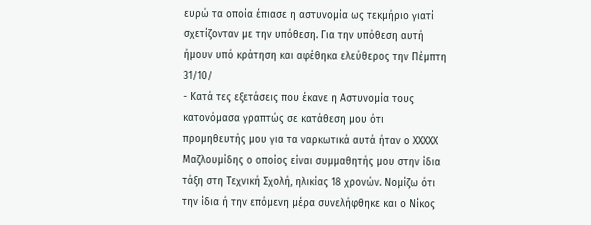ευρώ τα οποία έπιασε η αστυνομία ως τεκμήριο γιατί σχετίζονταν με την υπόθεση. Για την υπόθεση αυτή ήμουν υπό κράτηση και αφέθηκα ελεύθερος την Πέμπτη 31/10/
- Κατά τες εξετάσεις που έκανε η Αστυνομία τους κατονόμασα γραπτώς σε κατάθεση μου ότι προμηθευτής μου για τα ναρκωτικά αυτά ήταν ο XXXXX Μαζλουμίδης ο οποίος είναι συμμαθητής μου στην ίδια τάξη στη Τεχνική Σχολή, ηλικίας 18 χρονών. Νομίζω ότι την ίδια ή την επόμενη μέρα συνελήφθηκε και ο Νίκος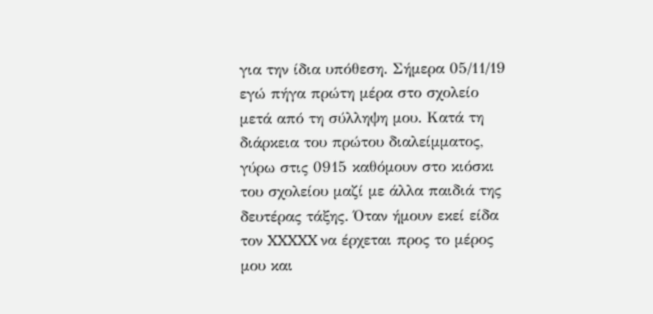για την ίδια υπόθεση. Σήμερα 05/11/19 εγώ πήγα πρώτη μέρα στο σχολείο μετά από τη σύλληψη μου. Κατά τη διάρκεια του πρώτου διαλείμματος, γύρω στις 0915 καθόμουν στο κιόσκι του σχολείου μαζί με άλλα παιδιά της δευτέρας τάξης. Όταν ήμουν εκεί είδα τον XXXXX να έρχεται προς το μέρος μου και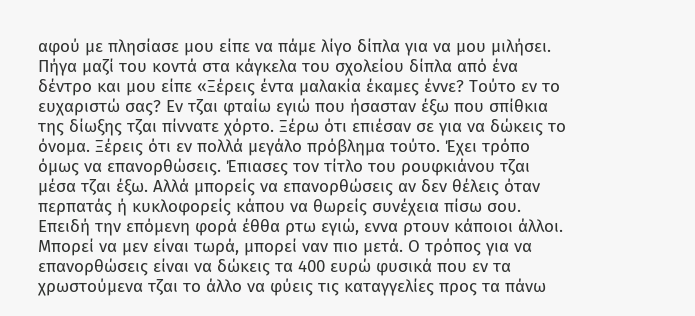αφού με πλησίασε μου είπε να πάμε λίγο δίπλα για να μου μιλήσει. Πήγα μαζί του κοντά στα κάγκελα του σχολείου δίπλα από ένα δέντρο και μου είπε «Ξέρεις έντα μαλακία έκαμες έννε? Τούτο εν το ευχαριστώ σας? Εν τζαι φταίω εγιώ που ήσασταν έξω που σπίθκια της δίωξης τζαι πίννατε χόρτο. Ξέρω ότι επιέσαν σε για να δώκεις το όνομα. Ξέρεις ότι εν πολλά μεγάλο πρόβλημα τούτο. Έχει τρόπο όμως να επανορθώσεις. Έπιασες τον τίτλο του ρουφκιάνου τζαι μέσα τζαι έξω. Αλλά μπορείς να επανορθώσεις αν δεν θέλεις όταν περπατάς ή κυκλοφορείς κάπου να θωρείς συνέχεια πίσω σου. Επειδή την επόμενη φορά έθθα ρτω εγιώ, εννα ρτουν κάποιοι άλλοι. Μπορεί να μεν είναι τωρά, μπορεί ναν πιο μετά. Ο τρόπος για να επανορθώσεις είναι να δώκεις τα 400 ευρώ φυσικά που εν τα χρωστούμενα τζαι το άλλο να φύεις τις καταγγελίες προς τα πάνω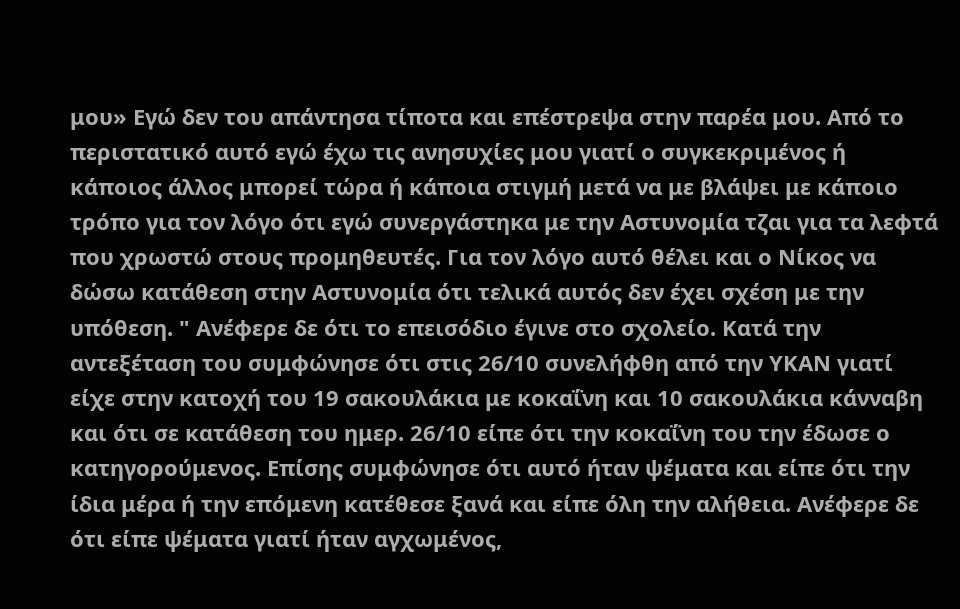μου» Εγώ δεν του απάντησα τίποτα και επέστρεψα στην παρέα μου. Από το περιστατικό αυτό εγώ έχω τις ανησυχίες μου γιατί ο συγκεκριμένος ή κάποιος άλλος μπορεί τώρα ή κάποια στιγμή μετά να με βλάψει με κάποιο τρόπο για τον λόγο ότι εγώ συνεργάστηκα με την Αστυνομία τζαι για τα λεφτά που χρωστώ στους προμηθευτές. Για τον λόγο αυτό θέλει και ο Νίκος να δώσω κατάθεση στην Αστυνομία ότι τελικά αυτός δεν έχει σχέση με την υπόθεση. " Ανέφερε δε ότι το επεισόδιο έγινε στο σχολείο. Κατά την αντεξέταση του συμφώνησε ότι στις 26/10 συνελήφθη από την ΥΚΑΝ γιατί είχε στην κατοχή του 19 σακουλάκια με κοκαΐνη και 10 σακουλάκια κάνναβη και ότι σε κατάθεση του ημερ. 26/10 είπε ότι την κοκαΐνη του την έδωσε ο κατηγορούμενος. Επίσης συμφώνησε ότι αυτό ήταν ψέματα και είπε ότι την ίδια μέρα ή την επόμενη κατέθεσε ξανά και είπε όλη την αλήθεια. Ανέφερε δε ότι είπε ψέματα γιατί ήταν αγχωμένος,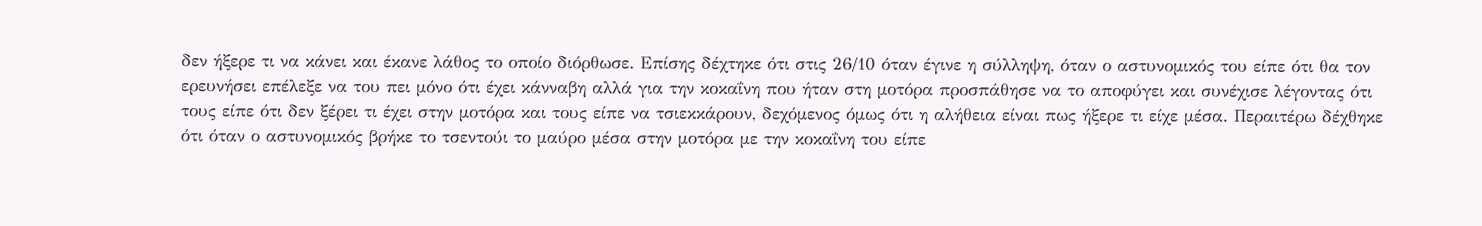δεν ήξερε τι να κάνει και έκανε λάθος το οποίο διόρθωσε. Επίσης δέχτηκε ότι στις 26/10 όταν έγινε η σύλληψη, όταν ο αστυνομικός του είπε ότι θα τον ερευνήσει επέλεξε να του πει μόνο ότι έχει κάνναβη αλλά για την κοκαΐνη που ήταν στη μοτόρα προσπάθησε να το αποφύγει και συνέχισε λέγοντας ότι τους είπε ότι δεν ξέρει τι έχει στην μοτόρα και τους είπε να τσιεκκάρουν, δεχόμενος όμως ότι η αλήθεια είναι πως ήξερε τι είχε μέσα. Περαιτέρω δέχθηκε ότι όταν ο αστυνομικός βρήκε το τσεντούι το μαύρο μέσα στην μοτόρα με την κοκαΐνη του είπε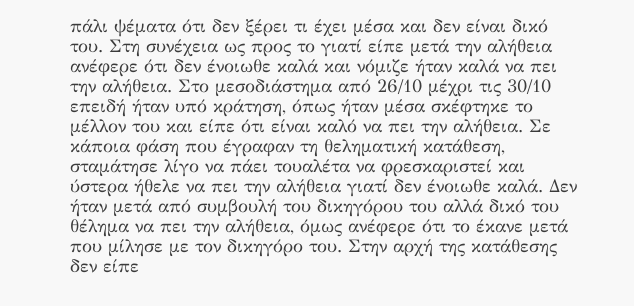πάλι ψέματα ότι δεν ξέρει τι έχει μέσα και δεν είναι δικό του. Στη συνέχεια ως προς το γιατί είπε μετά την αλήθεια ανέφερε ότι δεν ένοιωθε καλά και νόμιζε ήταν καλά να πει την αλήθεια. Στο μεσοδιάστημα από 26/10 μέχρι τις 30/10 επειδή ήταν υπό κράτηση, όπως ήταν μέσα σκέφτηκε το μέλλον του και είπε ότι είναι καλό να πει την αλήθεια. Σε κάποια φάση που έγραφαν τη θεληματική κατάθεση, σταμάτησε λίγο να πάει τουαλέτα να φρεσκαριστεί και ύστερα ήθελε να πει την αλήθεια γιατί δεν ένοιωθε καλά. Δεν ήταν μετά από συμβουλή του δικηγόρου του αλλά δικό του θέλημα να πει την αλήθεια, όμως ανέφερε ότι το έκανε μετά που μίλησε με τον δικηγόρο του. Στην αρχή της κατάθεσης δεν είπε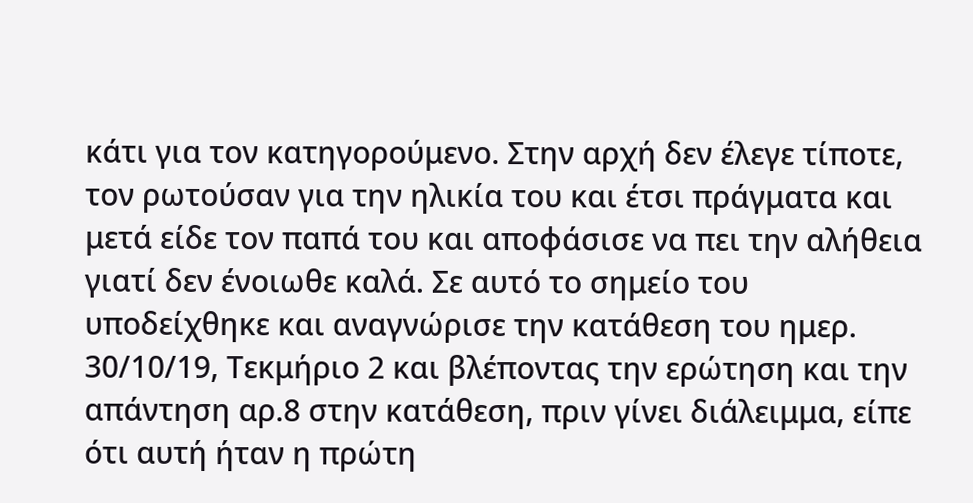κάτι για τον κατηγορούμενο. Στην αρχή δεν έλεγε τίποτε, τον ρωτούσαν για την ηλικία του και έτσι πράγματα και μετά είδε τον παπά του και αποφάσισε να πει την αλήθεια γιατί δεν ένοιωθε καλά. Σε αυτό το σημείο του υποδείχθηκε και αναγνώρισε την κατάθεση του ημερ. 30/10/19, Τεκμήριο 2 και βλέποντας την ερώτηση και την απάντηση αρ.8 στην κατάθεση, πριν γίνει διάλειμμα, είπε ότι αυτή ήταν η πρώτη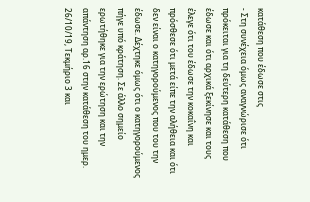κατάθεση που έδωσε στις
- Στη συνέχεια όμως αναγνώρισε ότι πρόκειται για τη δεύτερη κατάθεση που έδωσε και ότι αρχικά ξεκίνησε και τους έλεγε ότι του έδωσε την κοκαΐνη και πρόσθεσε ότι μετά είπε την αλήθεια και ότι δεν είναι ο κατηγορούμενος που του την έδωσε. Δέχτηκε όμως ότι ο κατηγορούμενος πήγε υπό κράτηση. Σε άλλο σημείο ερωτήθηκε για την ερώτηση και την απάντηση αρ.16 στην κατάθεση του ημερ. 26/10/19, Τεκμήριο 3 και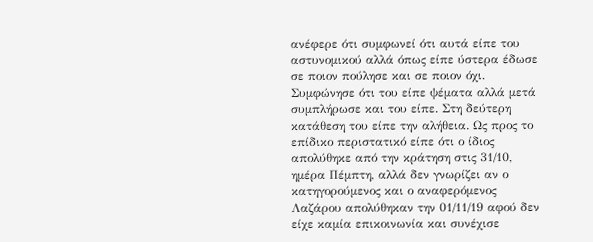ανέφερε ότι συμφωνεί ότι αυτά είπε του αστυνομικού αλλά όπως είπε ύστερα έδωσε σε ποιον πούλησε και σε ποιον όχι. Συμφώνησε ότι του είπε ψέματα αλλά μετά συμπλήρωσε και του είπε. Στη δεύτερη κατάθεση του είπε την αλήθεια. Ως προς το επίδικο περιστατικό είπε ότι ο ίδιος απολύθηκε από την κράτηση στις 31/10, ημέρα Πέμπτη, αλλά δεν γνωρίζει αν ο κατηγορούμενος και ο αναφερόμενος Λαζάρου απολύθηκαν την 01/11/19 αφού δεν είχε καμία επικοινωνία και συνέχισε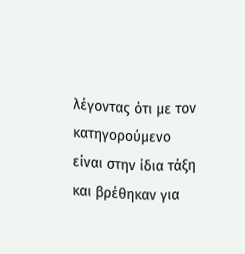λέγοντας ότι με τον κατηγορούμενο είναι στην ίδια τάξη και βρέθηκαν για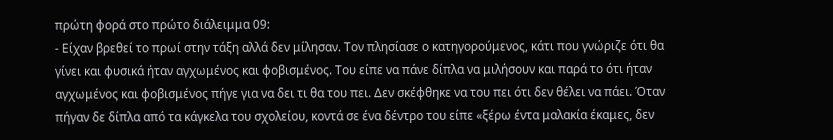πρώτη φορά στο πρώτο διάλειμμα 09:
- Είχαν βρεθεί το πρωί στην τάξη αλλά δεν μίλησαν. Τον πλησίασε ο κατηγορούμενος, κάτι που γνώριζε ότι θα γίνει και φυσικά ήταν αγχωμένος και φοβισμένος. Του είπε να πάνε δίπλα να μιλήσουν και παρά το ότι ήταν αγχωμένος και φοβισμένος πήγε για να δει τι θα του πει. Δεν σκέφθηκε να του πει ότι δεν θέλει να πάει. Όταν πήγαν δε δίπλα από τα κάγκελα του σχολείου, κοντά σε ένα δέντρο του είπε «ξέρω έντα μαλακία έκαμες, δεν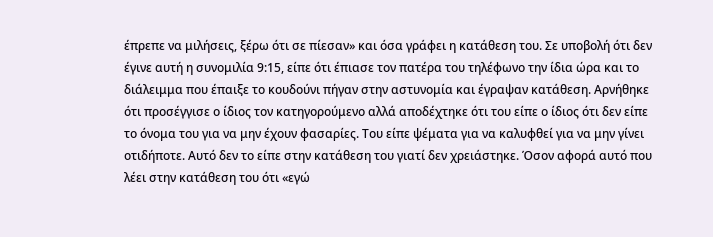έπρεπε να μιλήσεις, ξέρω ότι σε πίεσαν» και όσα γράφει η κατάθεση του. Σε υποβολή ότι δεν έγινε αυτή η συνομιλία 9:15, είπε ότι έπιασε τον πατέρα του τηλέφωνο την ίδια ώρα και το διάλειμμα που έπαιξε το κουδούνι πήγαν στην αστυνομία και έγραψαν κατάθεση. Αρνήθηκε ότι προσέγγισε ο ίδιος τον κατηγορούμενο αλλά αποδέχτηκε ότι του είπε ο ίδιος ότι δεν είπε το όνομα του για να μην έχουν φασαρίες. Του είπε ψέματα για να καλυφθεί για να μην γίνει οτιδήποτε. Αυτό δεν το είπε στην κατάθεση του γιατί δεν χρειάστηκε. Όσον αφορά αυτό που λέει στην κατάθεση του ότι «εγώ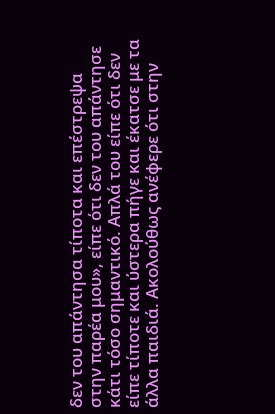δεν του απάντησα τίποτα και επέστρεψα στην παρέα μου», είπε ότι δεν του απάντησε κάτι τόσο σημαντικό. Απλά του είπε ότι δεν είπε τίποτε και ύστερα πήγε και έκατσε με τα άλλα παιδιά. Ακολούθως ανέφερε ότι στην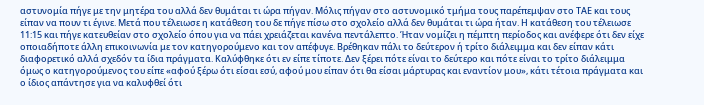αστυνομία πήγε με την μητέρα του αλλά δεν θυμάται τι ώρα πήγαν. Μόλις πήγαν στο αστυνομικό τμήμα τους παρέπεμψαν στο ΤΑΕ και τους είπαν να πουν τι έγινε. Μετά που τέλειωσε η κατάθεση του δε πήγε πίσω στο σχολείο αλλά δεν θυμάται τι ώρα ήταν. Η κατάθεση του τέλειωσε 11:15 και πήγε κατευθείαν στο σχολείο όπου για να πάει χρειάζεται κανένα πεντάλεπτο. Ήταν νομίζει η πέμπτη περίοδος και ανέφερε ότι δεν είχε οποιαδήποτε άλλη επικοινωνία με τον κατηγορούμενο και τον απέφυγε. Βρέθηκαν πάλι το δεύτερον ή τρίτο διάλειμμα και δεν είπαν κάτι διαφορετικό αλλά σχεδόν τα ίδια πράγματα. Καλύφθηκε ότι εν είπε τίποτε. Δεν ξέρει πότε είναι το δεύτερο και πότε είναι το τρίτο διάλειμμα όμως ο κατηγορούμενος του είπε «αφού ξέρω ότι είσαι εσύ, αφού μου είπαν ότι θα είσαι μάρτυρας και εναντίον μου», κάτι τέτοια πράγματα και ο ίδιος απάντησε για να καλυφθεί ότι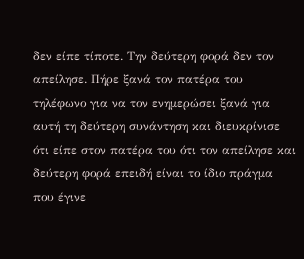δεν είπε τίποτε. Την δεύτερη φορά δεν τον απείλησε. Πήρε ξανά τον πατέρα του τηλέφωνο για να τον ενημερώσει ξανά για αυτή τη δεύτερη συνάντηση και διευκρίνισε ότι είπε στον πατέρα του ότι τον απείλησε και δεύτερη φορά επειδή είναι το ίδιο πράγμα που έγινε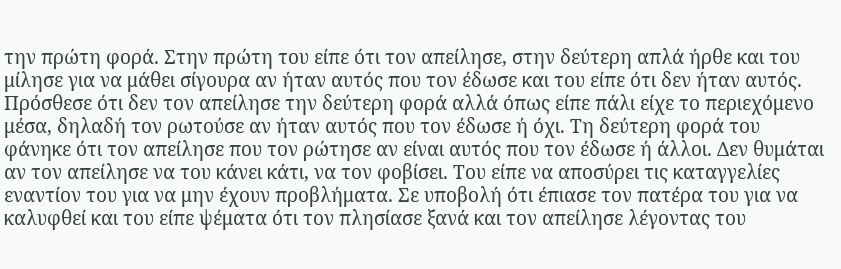την πρώτη φορά. Στην πρώτη του είπε ότι τον απείλησε, στην δεύτερη απλά ήρθε και του μίλησε για να μάθει σίγουρα αν ήταν αυτός που τον έδωσε και του είπε ότι δεν ήταν αυτός. Πρόσθεσε ότι δεν τον απείλησε την δεύτερη φορά αλλά όπως είπε πάλι είχε το περιεχόμενο μέσα, δηλαδή τον ρωτούσε αν ήταν αυτός που τον έδωσε ή όχι. Τη δεύτερη φορά του φάνηκε ότι τον απείλησε που τον ρώτησε αν είναι αυτός που τον έδωσε ή άλλοι. Δεν θυμάται αν τον απείλησε να του κάνει κάτι, να τον φοβίσει. Του είπε να αποσύρει τις καταγγελίες εναντίον του για να μην έχουν προβλήματα. Σε υποβολή ότι έπιασε τον πατέρα του για να καλυφθεί και του είπε ψέματα ότι τον πλησίασε ξανά και τον απείλησε λέγοντας του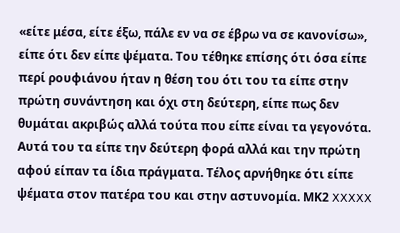«είτε μέσα, είτε έξω, πάλε εν να σε έβρω να σε κανονίσω», είπε ότι δεν είπε ψέματα. Του τέθηκε επίσης ότι όσα είπε περί ρουφιάνου ήταν η θέση του ότι του τα είπε στην πρώτη συνάντηση και όχι στη δεύτερη, είπε πως δεν θυμάται ακριβώς αλλά τούτα που είπε είναι τα γεγονότα. Αυτά του τα είπε την δεύτερη φορά αλλά και την πρώτη αφού είπαν τα ίδια πράγματα. Τέλος αρνήθηκε ότι είπε ψέματα στον πατέρα του και στην αστυνομία. ΜΚ2 XXXXX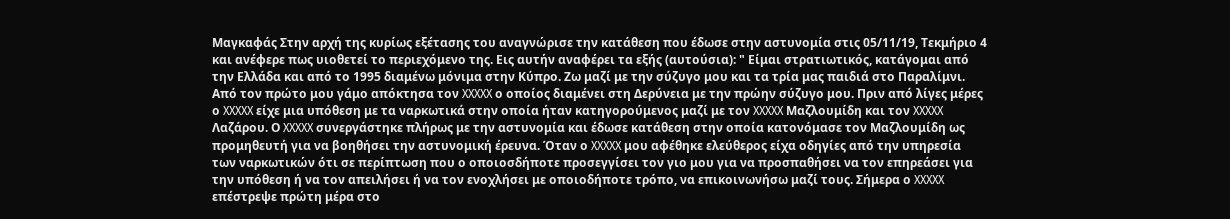Μαγκαφάς Στην αρχή της κυρίως εξέτασης του αναγνώρισε την κατάθεση που έδωσε στην αστυνομία στις 05/11/19, Τεκμήριο 4 και ανέφερε πως υιοθετεί το περιεχόμενο της. Εις αυτήν αναφέρει τα εξής (αυτούσια): " Είμαι στρατιωτικός, κατάγομαι από την Ελλάδα και από το 1995 διαμένω μόνιμα στην Κύπρο. Ζω μαζί με την σύζυγο μου και τα τρία μας παιδιά στο Παραλίμνι. Από τον πρώτο μου γάμο απόκτησα τον XXXXX ο οποίος διαμένει στη Δερύνεια με την πρώην σύζυγο μου. Πριν από λίγες μέρες ο XXXXX είχε μια υπόθεση με τα ναρκωτικά στην οποία ήταν κατηγορούμενος μαζί με τον XXXXX Μαζλουμίδη και τον XXXXX Λαζάρου. Ο XXXXX συνεργάστηκε πλήρως με την αστυνομία και έδωσε κατάθεση στην οποία κατονόμασε τον Μαζλουμίδη ως προμηθευτή για να βοηθήσει την αστυνομική έρευνα. Όταν ο XXXXX μου αφέθηκε ελεύθερος είχα οδηγίες από την υπηρεσία των ναρκωτικών ότι σε περίπτωση που ο οποιοσδήποτε προσεγγίσει τον γιο μου για να προσπαθήσει να τον επηρεάσει για την υπόθεση ή να τον απειλήσει ή να τον ενοχλήσει με οποιοδήποτε τρόπο, να επικοινωνήσω μαζί τους. Σήμερα ο XXXXX επέστρεψε πρώτη μέρα στο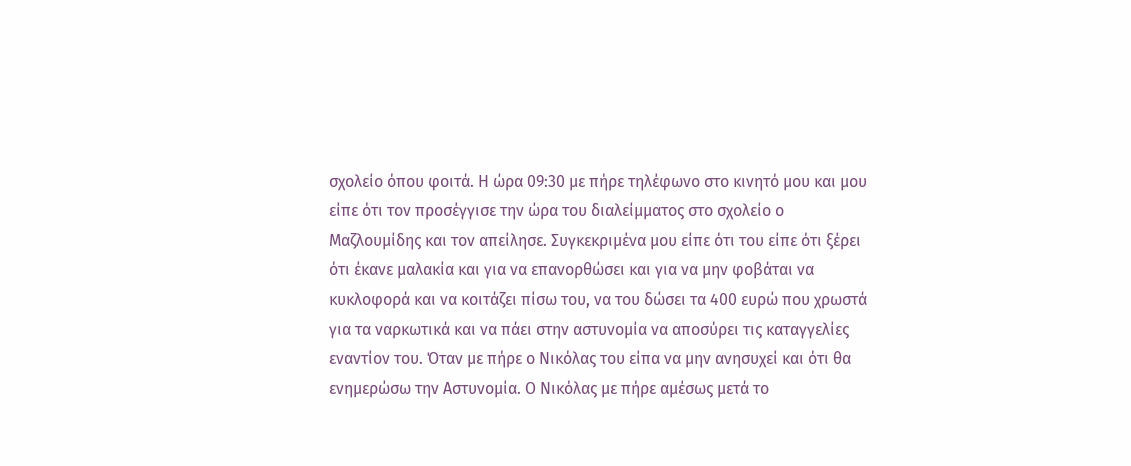σχολείο όπου φοιτά. Η ώρα 09:30 με πήρε τηλέφωνο στο κινητό μου και μου είπε ότι τον προσέγγισε την ώρα του διαλείμματος στο σχολείο ο Μαζλουμίδης και τον απείλησε. Συγκεκριμένα μου είπε ότι του είπε ότι ξέρει ότι έκανε μαλακία και για να επανορθώσει και για να μην φοβάται να κυκλοφορά και να κοιτάζει πίσω του, να του δώσει τα 400 ευρώ που χρωστά για τα ναρκωτικά και να πάει στην αστυνομία να αποσύρει τις καταγγελίες εναντίον του. Όταν με πήρε ο Νικόλας του είπα να μην ανησυχεί και ότι θα ενημερώσω την Αστυνομία. Ο Νικόλας με πήρε αμέσως μετά το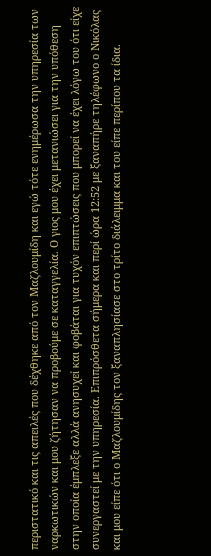περιστατικό και τις απειλές που δέχθηκε από τον Μαζλουμίδη και εγώ τότε ενημέρωσα την υπηρεσία των ναρκωτικών και μου ζήτησαν να προβούμε σε καταγγελία. Ο γιος μου έχει μετανιώσει για την υπόθεση στην οποία έμπλεξε αλλά ανησυχεί και φοβάται για τυχόν επιπτώσεις που μπορεί να έχει λόγω του ότι είχε συνεργαστεί με την υπηρεσία. Επιπρόσθετα σήμερα και περί ώρα 12:52 με ξαναπήρε τηλέφωνο ο Νικόλας και μου είπε ότι ο Μαζλουμίδης τον ξαναπλησίασε στο τρίτο διάλειμμα και του είπε περίπου τα ίδια.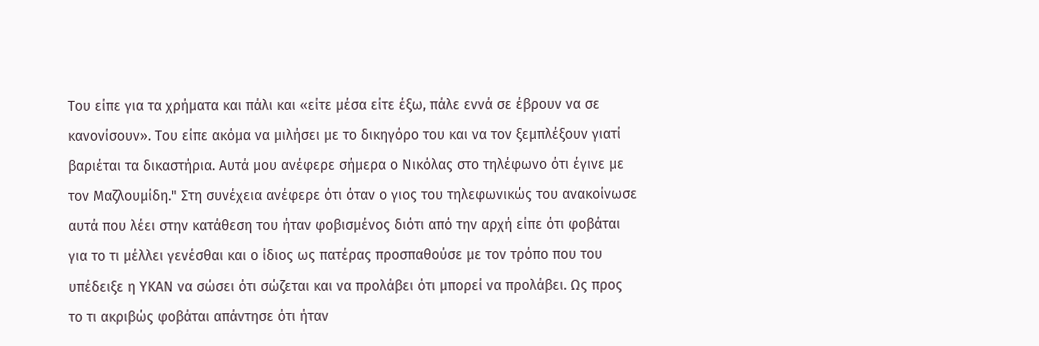Του είπε για τα χρήματα και πάλι και «είτε μέσα είτε έξω, πάλε εννά σε έβρουν να σε κανονίσουν». Του είπε ακόμα να μιλήσει με το δικηγόρο του και να τον ξεμπλέξουν γιατί βαριέται τα δικαστήρια. Αυτά μου ανέφερε σήμερα ο Νικόλας στο τηλέφωνο ότι έγινε με τον Μαζλουμίδη." Στη συνέχεια ανέφερε ότι όταν ο γιος του τηλεφωνικώς του ανακοίνωσε αυτά που λέει στην κατάθεση του ήταν φοβισμένος διότι από την αρχή είπε ότι φοβάται για το τι μέλλει γενέσθαι και ο ίδιος ως πατέρας προσπαθούσε με τον τρόπο που του υπέδειξε η ΥΚΑΝ να σώσει ότι σώζεται και να προλάβει ότι μπορεί να προλάβει. Ως προς το τι ακριβώς φοβάται απάντησε ότι ήταν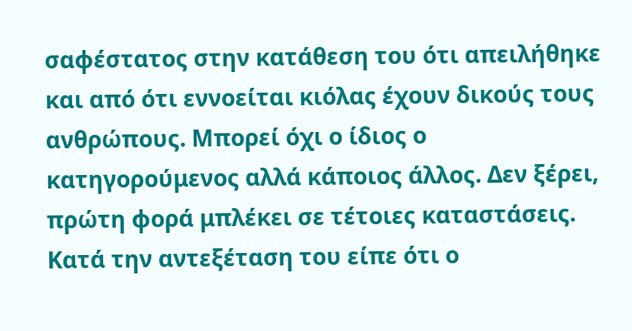σαφέστατος στην κατάθεση του ότι απειλήθηκε και από ότι εννοείται κιόλας έχουν δικούς τους ανθρώπους. Μπορεί όχι ο ίδιος ο κατηγορούμενος αλλά κάποιος άλλος. Δεν ξέρει, πρώτη φορά μπλέκει σε τέτοιες καταστάσεις. Κατά την αντεξέταση του είπε ότι ο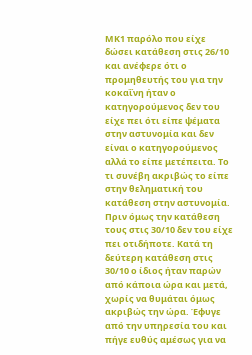ΜΚ1 παρόλο που είχε δώσει κατάθεση στις 26/10 και ανέφερε ότι ο προμηθευτής του για την κοκαΐνη ήταν ο κατηγορούμενος δεν του είχε πει ότι είπε ψέματα στην αστυνομία και δεν είναι ο κατηγορούμενος αλλά το είπε μετέπειτα. Το τι συνέβη ακριβώς το είπε στην θεληματική του κατάθεση στην αστυνομία. Πριν όμως την κατάθεση τους στις 30/10 δεν του είχε πει οτιδήποτε. Κατά τη δεύτερη κατάθεση στις 30/10 ο ίδιος ήταν παρών από κάποια ώρα και μετά, χωρίς να θυμάται όμως ακριβώς την ώρα. Έφυγε από την υπηρεσία του και πήγε ευθύς αμέσως για να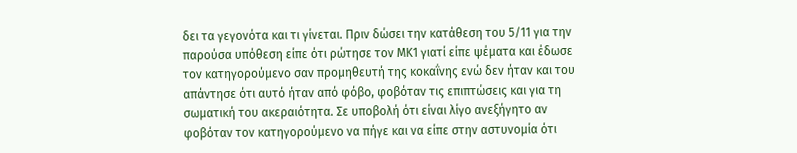δει τα γεγονότα και τι γίνεται. Πριν δώσει την κατάθεση του 5/11 για την παρούσα υπόθεση είπε ότι ρώτησε τον ΜΚ1 γιατί είπε ψέματα και έδωσε τον κατηγορούμενο σαν προμηθευτή της κοκαΐνης ενώ δεν ήταν και του απάντησε ότι αυτό ήταν από φόβο, φοβόταν τις επιπτώσεις και για τη σωματική του ακεραιότητα. Σε υποβολή ότι είναι λίγο ανεξήγητο αν φοβόταν τον κατηγορούμενο να πήγε και να είπε στην αστυνομία ότι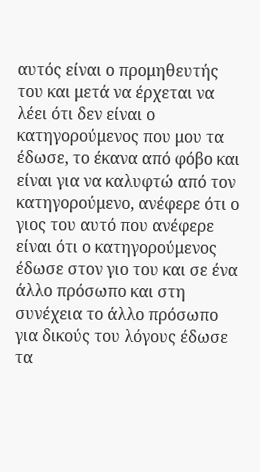αυτός είναι ο προμηθευτής του και μετά να έρχεται να λέει ότι δεν είναι ο κατηγορούμενος που μου τα έδωσε, το έκανα από φόβο και είναι για να καλυφτώ από τον κατηγορούμενο, ανέφερε ότι ο γιος του αυτό που ανέφερε είναι ότι ο κατηγορούμενος έδωσε στον γιο του και σε ένα άλλο πρόσωπο και στη συνέχεια το άλλο πρόσωπο για δικούς του λόγους έδωσε τα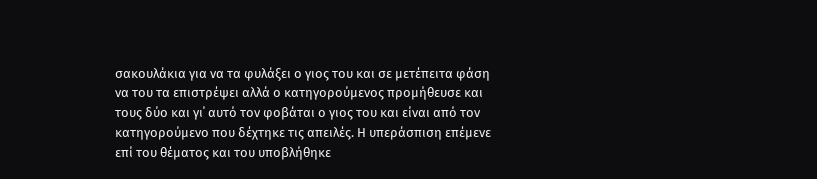σακουλάκια για να τα φυλάξει ο γιος του και σε μετέπειτα φάση να του τα επιστρέψει αλλά ο κατηγορούμενος προμήθευσε και τους δύο και γι΄ αυτό τον φοβάται ο γιος του και είναι από τον κατηγορούμενο που δέχτηκε τις απειλές. Η υπεράσπιση επέμενε επί του θέματος και του υποβλήθηκε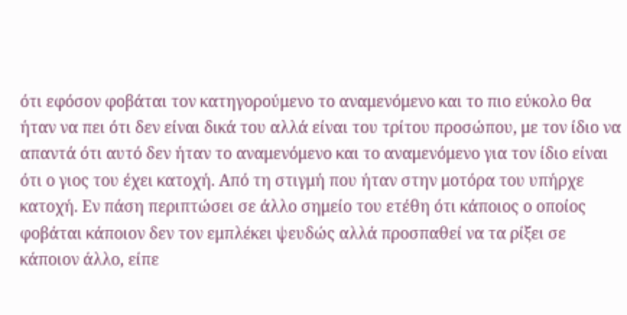ότι εφόσον φοβάται τον κατηγορούμενο το αναμενόμενο και το πιο εύκολο θα ήταν να πει ότι δεν είναι δικά του αλλά είναι του τρίτου προσώπου, με τον ίδιο να απαντά ότι αυτό δεν ήταν το αναμενόμενο και το αναμενόμενο για τον ίδιο είναι ότι ο γιος του έχει κατοχή. Από τη στιγμή που ήταν στην μοτόρα του υπήρχε κατοχή. Εν πάση περιπτώσει σε άλλο σημείο του ετέθη ότι κάποιος ο οποίος φοβάται κάποιον δεν τον εμπλέκει ψευδώς αλλά προσπαθεί να τα ρίξει σε κάποιον άλλο, είπε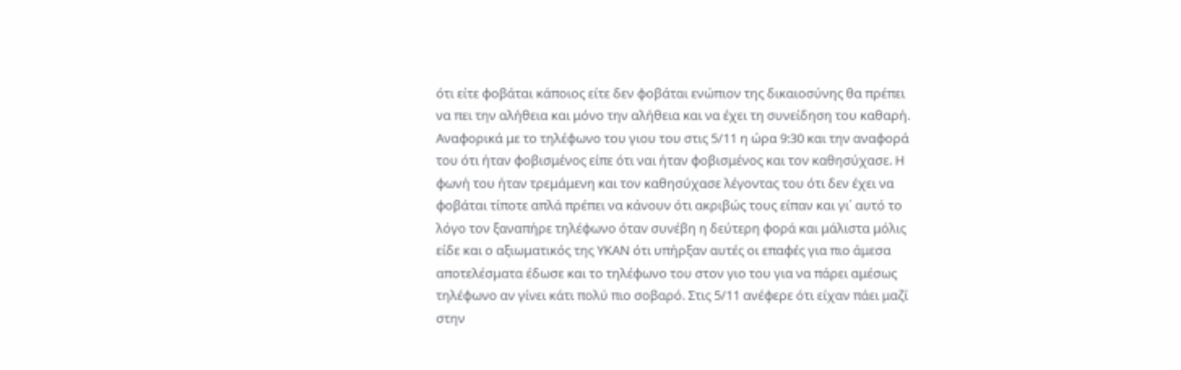ότι είτε φοβάται κάποιος είτε δεν φοβάται ενώπιον της δικαιοσύνης θα πρέπει να πει την αλήθεια και μόνο την αλήθεια και να έχει τη συνείδηση του καθαρή. Αναφορικά με το τηλέφωνο του γιου του στις 5/11 η ώρα 9:30 και την αναφορά του ότι ήταν φοβισμένος είπε ότι ναι ήταν φοβισμένος και τον καθησύχασε. Η φωνή του ήταν τρεμάμενη και τον καθησύχασε λέγοντας του ότι δεν έχει να φοβάται τίποτε απλά πρέπει να κάνουν ότι ακριβώς τους είπαν και γι΄ αυτό το λόγο τον ξαναπήρε τηλέφωνο όταν συνέβη η δεύτερη φορά και μάλιστα μόλις είδε και ο αξιωματικός της ΥΚΑΝ ότι υπήρξαν αυτές οι επαφές για πιο άμεσα αποτελέσματα έδωσε και το τηλέφωνο του στον γιο του για να πάρει αμέσως τηλέφωνο αν γίνει κάτι πολύ πιο σοβαρό. Στις 5/11 ανέφερε ότι είχαν πάει μαζί στην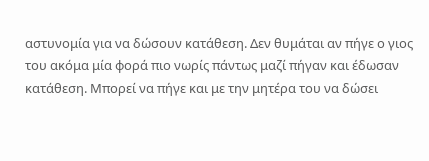αστυνομία για να δώσουν κατάθεση. Δεν θυμάται αν πήγε ο γιος του ακόμα μία φορά πιο νωρίς πάντως μαζί πήγαν και έδωσαν κατάθεση. Μπορεί να πήγε και με την μητέρα του να δώσει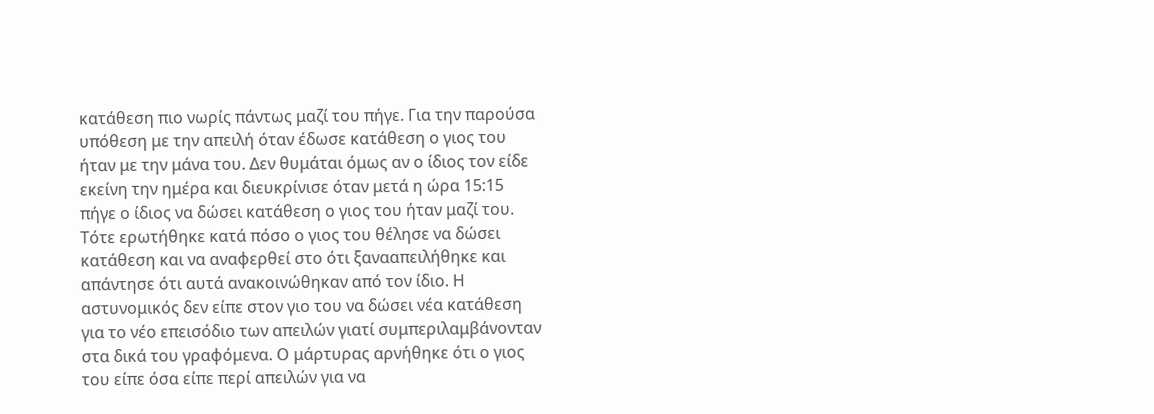κατάθεση πιο νωρίς πάντως μαζί του πήγε. Για την παρούσα υπόθεση με την απειλή όταν έδωσε κατάθεση ο γιος του ήταν με την μάνα του. Δεν θυμάται όμως αν ο ίδιος τον είδε εκείνη την ημέρα και διευκρίνισε όταν μετά η ώρα 15:15 πήγε ο ίδιος να δώσει κατάθεση ο γιος του ήταν μαζί του. Τότε ερωτήθηκε κατά πόσο ο γιος του θέλησε να δώσει κατάθεση και να αναφερθεί στο ότι ξανααπειλήθηκε και απάντησε ότι αυτά ανακοινώθηκαν από τον ίδιο. Η αστυνομικός δεν είπε στον γιο του να δώσει νέα κατάθεση για το νέο επεισόδιο των απειλών γιατί συμπεριλαμβάνονταν στα δικά του γραφόμενα. Ο μάρτυρας αρνήθηκε ότι ο γιος του είπε όσα είπε περί απειλών για να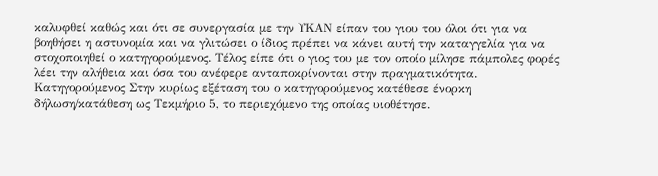καλυφθεί καθώς και ότι σε συνεργασία με την ΥΚΑΝ είπαν του γιου του όλοι ότι για να βοηθήσει η αστυνομία και να γλιτώσει ο ίδιος πρέπει να κάνει αυτή την καταγγελία για να στοχοποιηθεί ο κατηγορούμενος. Τέλος είπε ότι ο γιος του με τον οποίο μίλησε πάμπολες φορές λέει την αλήθεια και όσα του ανέφερε ανταποκρίνονται στην πραγματικότητα. Κατηγορούμενος Στην κυρίως εξέταση του ο κατηγορούμενος κατέθεσε ένορκη δήλωση/κατάθεση ως Τεκμήριο 5, το περιεχόμενο της οποίας υιοθέτησε.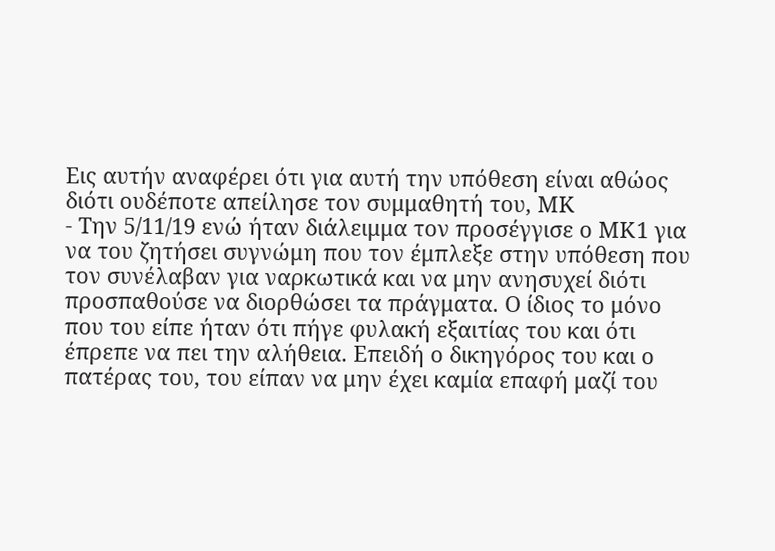Εις αυτήν αναφέρει ότι για αυτή την υπόθεση είναι αθώος διότι ουδέποτε απείλησε τον συμμαθητή του, ΜΚ
- Την 5/11/19 ενώ ήταν διάλειμμα τον προσέγγισε ο ΜΚ1 για να του ζητήσει συγνώμη που τον έμπλεξε στην υπόθεση που τον συνέλαβαν για ναρκωτικά και να μην ανησυχεί διότι προσπαθούσε να διορθώσει τα πράγματα. Ο ίδιος το μόνο που του είπε ήταν ότι πήγε φυλακή εξαιτίας του και ότι έπρεπε να πει την αλήθεια. Επειδή ο δικηγόρος του και ο πατέρας του, του είπαν να μην έχει καμία επαφή μαζί του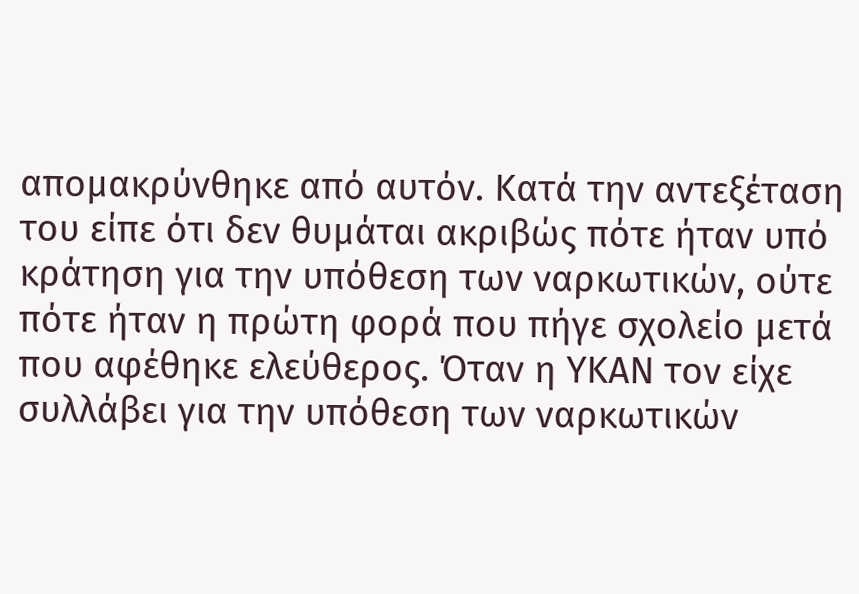απομακρύνθηκε από αυτόν. Κατά την αντεξέταση του είπε ότι δεν θυμάται ακριβώς πότε ήταν υπό κράτηση για την υπόθεση των ναρκωτικών, ούτε πότε ήταν η πρώτη φορά που πήγε σχολείο μετά που αφέθηκε ελεύθερος. Όταν η ΥΚΑΝ τον είχε συλλάβει για την υπόθεση των ναρκωτικών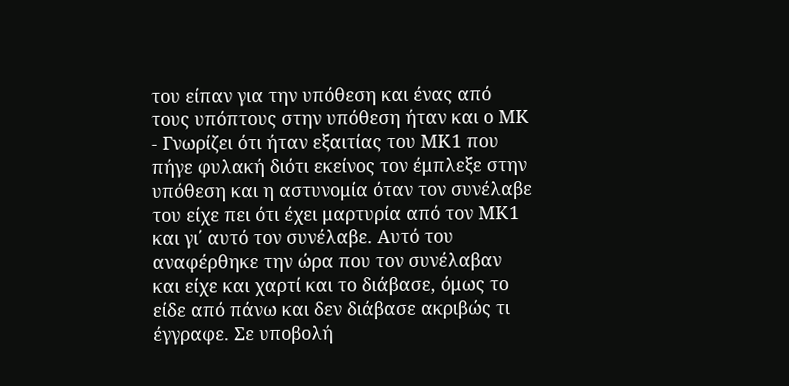του είπαν για την υπόθεση και ένας από τους υπόπτους στην υπόθεση ήταν και ο ΜΚ
- Γνωρίζει ότι ήταν εξαιτίας του ΜΚ1 που πήγε φυλακή διότι εκείνος τον έμπλεξε στην υπόθεση και η αστυνομία όταν τον συνέλαβε του είχε πει ότι έχει μαρτυρία από τον ΜΚ1 και γι΄ αυτό τον συνέλαβε. Αυτό του αναφέρθηκε την ώρα που τον συνέλαβαν και είχε και χαρτί και το διάβασε, όμως το είδε από πάνω και δεν διάβασε ακριβώς τι έγγραφε. Σε υποβολή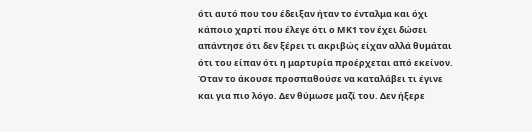ότι αυτό που του έδειξαν ήταν το ένταλμα και όχι κάποιο χαρτί που έλεγε ότι ο ΜΚ1 τον έχει δώσει απάντησε ότι δεν ξέρει τι ακριβώς είχαν αλλά θυμάται ότι του είπαν ότι η μαρτυρία προέρχεται από εκείνον. Όταν το άκουσε προσπαθούσε να καταλάβει τι έγινε και για πιο λόγο. Δεν θύμωσε μαζί του. Δεν ήξερε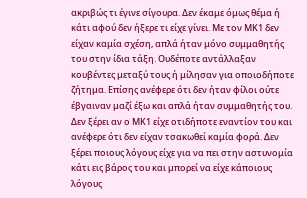ακριβώς τι έγινε σίγουρα. Δεν έκαμε όμως θέμα ή κάτι αφού δεν ήξερε τι είχε γίνει. Με τον ΜΚ1 δεν είχαν καμία σχέση, απλά ήταν μόνο συμμαθητής του στην ίδια τάξη. Ουδέποτε αντάλλαξαν κουβέντες μεταξύ τους ή μίλησαν για οποιοδήποτε ζήτημα. Επίσης ανέφερε ότι δεν ήταν φίλοι ούτε έβγαιναν μαζί έξω και απλά ήταν συμμαθητής του. Δεν ξέρει αν ο ΜΚ1 είχε οτιδήποτε εναντίον του και ανέφερε ότι δεν είχαν τσακωθεί καμία φορά. Δεν ξέρει ποιους λόγους είχε για να πει στην αστυνομία κάτι εις βάρος του και μπορεί να είχε κάποιους λόγους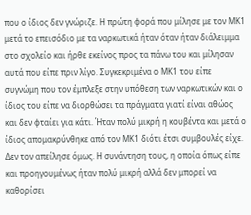που ο ίδιος δεν γνώριζε. Η πρώτη φορά που μίλησε με τον ΜΚ1 μετά το επεισόδιο με τα ναρκωτικά ήταν όταν ήταν διάλειμμα στο σχολείο και ήρθε εκείνος προς τα πάνω του και μίλησαν αυτά που είπε πριν λίγο. Συγκεκριμένα ο ΜΚ1 του είπε συγνώμη που τον έμπλεξε στην υπόθεση των ναρκωτικών και ο ίδιος του είπε να διορθώσει τα πράγματα γιατί είναι αθώος και δεν φταίει για κάτι. Ήταν πολύ μικρή η κουβέντα και μετά ο ίδιος απομακρύνθηκε από τον ΜΚ1 διότι έτσι συμβουλές είχε. Δεν τον απείλησε όμως. Η συνάντηση τους, η οποία όπως είπε και προηγουμένως ήταν πολύ μικρή αλλά δεν μπορεί να καθορίσει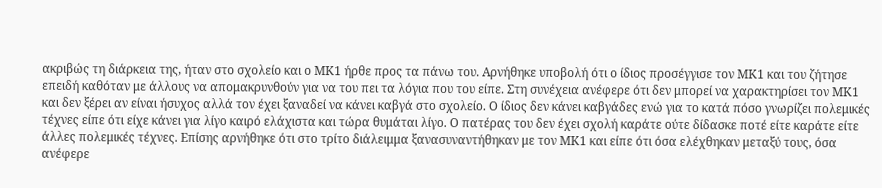ακριβώς τη διάρκεια της, ήταν στο σχολείο και ο ΜΚ1 ήρθε προς τα πάνω του. Αρνήθηκε υποβολή ότι ο ίδιος προσέγγισε τον ΜΚ1 και του ζήτησε επειδή καθόταν με άλλους να απομακρυνθούν για να του πει τα λόγια που του είπε. Στη συνέχεια ανέφερε ότι δεν μπορεί να χαρακτηρίσει τον ΜΚ1 και δεν ξέρει αν είναι ήσυχος αλλά τον έχει ξαναδεί να κάνει καβγά στο σχολείο. Ο ίδιος δεν κάνει καβγάδες ενώ για το κατά πόσο γνωρίζει πολεμικές τέχνες είπε ότι είχε κάνει για λίγο καιρό ελάχιστα και τώρα θυμάται λίγο. Ο πατέρας του δεν έχει σχολή καράτε ούτε δίδασκε ποτέ είτε καράτε είτε άλλες πολεμικές τέχνες. Επίσης αρνήθηκε ότι στο τρίτο διάλειμμα ξανασυναντήθηκαν με τον ΜΚ1 και είπε ότι όσα ελέχθηκαν μεταξύ τους, όσα ανέφερε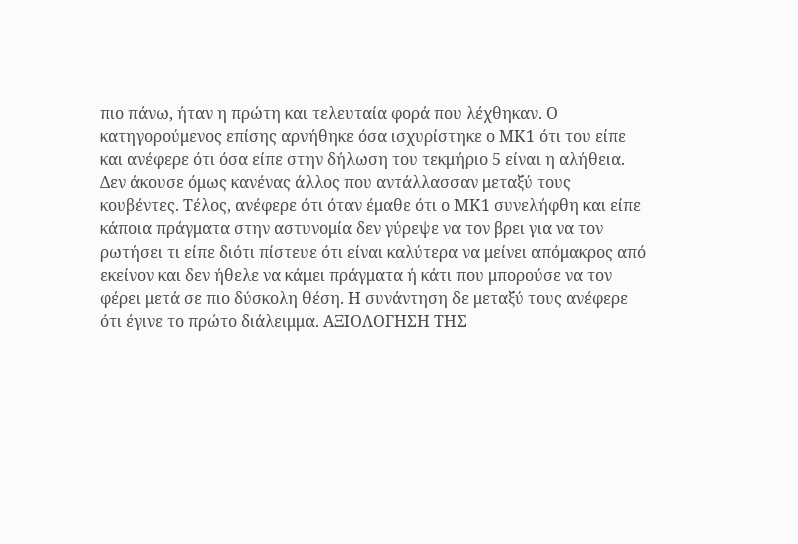πιο πάνω, ήταν η πρώτη και τελευταία φορά που λέχθηκαν. Ο κατηγορούμενος επίσης αρνήθηκε όσα ισχυρίστηκε ο ΜΚ1 ότι του είπε και ανέφερε ότι όσα είπε στην δήλωση του τεκμήριο 5 είναι η αλήθεια. Δεν άκουσε όμως κανένας άλλος που αντάλλασσαν μεταξύ τους κουβέντες. Τέλος, ανέφερε ότι όταν έμαθε ότι ο ΜΚ1 συνελήφθη και είπε κάποια πράγματα στην αστυνομία δεν γύρεψε να τον βρει για να τον ρωτήσει τι είπε διότι πίστευε ότι είναι καλύτερα να μείνει απόμακρος από εκείνον και δεν ήθελε να κάμει πράγματα ή κάτι που μπορούσε να τον φέρει μετά σε πιο δύσκολη θέση. Η συνάντηση δε μεταξύ τους ανέφερε ότι έγινε το πρώτο διάλειμμα. ΑΞΙΟΛΟΓΗΣΗ ΤΗΣ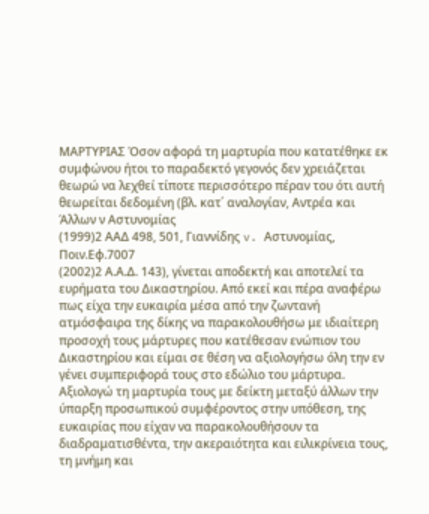ΜΑΡΤΥΡΙΑΣ Όσον αφορά τη μαρτυρία που κατατέθηκε εκ συμφώνου ήτοι το παραδεκτό γεγονός δεν χρειάζεται θεωρώ να λεχθεί τίποτε περισσότερο πέραν του ότι αυτή θεωρείται δεδομένη (βλ. κατ΄ αναλογίαν, Αντρέα και Άλλων ν Αστυνομίας
(1999)2 ΑΑΔ 498, 501, Γιαννίδης v. Αστυνομίας, Ποιν.Εφ.7007
(2002)2 Α.Α.Δ. 143), γίνεται αποδεκτή και αποτελεί τα ευρήματα του Δικαστηρίου. Από εκεί και πέρα αναφέρω πως είχα την ευκαιρία μέσα από την ζωντανή ατμόσφαιρα της δίκης να παρακολουθήσω με ιδιαίτερη προσοχή τους μάρτυρες που κατέθεσαν ενώπιον του Δικαστηρίου και είμαι σε θέση να αξιολογήσω όλη την εν γένει συμπεριφορά τους στο εδώλιο του μάρτυρα. Αξιολογώ τη μαρτυρία τους με δείκτη μεταξύ άλλων την ύπαρξη προσωπικού συμφέροντος στην υπόθεση, της ευκαιρίας που είχαν να παρακολουθήσουν τα διαδραματισθέντα, την ακεραιότητα και ειλικρίνεια τους, τη μνήμη και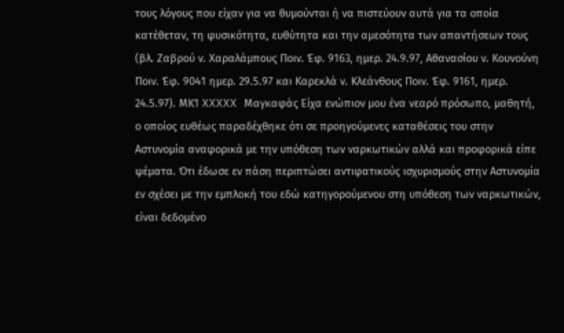τους λόγους που είχαν για να θυμούνται ή να πιστεύουν αυτά για τα οποία κατέθεταν, τη φυσικότητα, ευθύτητα και την αμεσότητα των απαντήσεων τους (βλ. Ζαβρού ν. Χαραλάμπους Ποιν. Έφ. 9163, ημερ. 24.9.97, Αθανασίου ν. Κουνούνη Ποιν. Έφ. 9041 ημερ. 29.5.97 και Καρεκλά ν. Κλεάνθους Ποιν. Έφ. 9161, ημερ. 24.5.97). ΜΚ1 XXXXX Μαγκαφάς Είχα ενώπιον μου ένα νεαρό πρόσωπο, μαθητή, ο οποίος ευθέως παραδέχθηκε ότι σε προηγούμενες καταθέσεις του στην Αστυνομία αναφορικά με την υπόθεση των ναρκωτικών αλλά και προφορικά είπε ψέματα. Ότι έδωσε εν πάση περιπτώσει αντιφατικούς ισχυρισμούς στην Αστυνομία εν σχέσει με την εμπλοκή του εδώ κατηγορούμενου στη υπόθεση των ναρκωτικών, είναι δεδομένο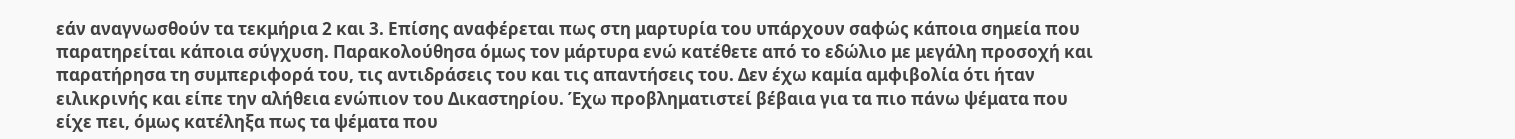εάν αναγνωσθούν τα τεκμήρια 2 και 3. Επίσης αναφέρεται πως στη μαρτυρία του υπάρχουν σαφώς κάποια σημεία που παρατηρείται κάποια σύγχυση. Παρακολούθησα όμως τον μάρτυρα ενώ κατέθετε από το εδώλιο με μεγάλη προσοχή και παρατήρησα τη συμπεριφορά του, τις αντιδράσεις του και τις απαντήσεις του. Δεν έχω καμία αμφιβολία ότι ήταν ειλικρινής και είπε την αλήθεια ενώπιον του Δικαστηρίου. Έχω προβληματιστεί βέβαια για τα πιο πάνω ψέματα που είχε πει, όμως κατέληξα πως τα ψέματα που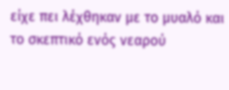είχε πει λέχθηκαν με το μυαλό και το σκεπτικό ενός νεαρού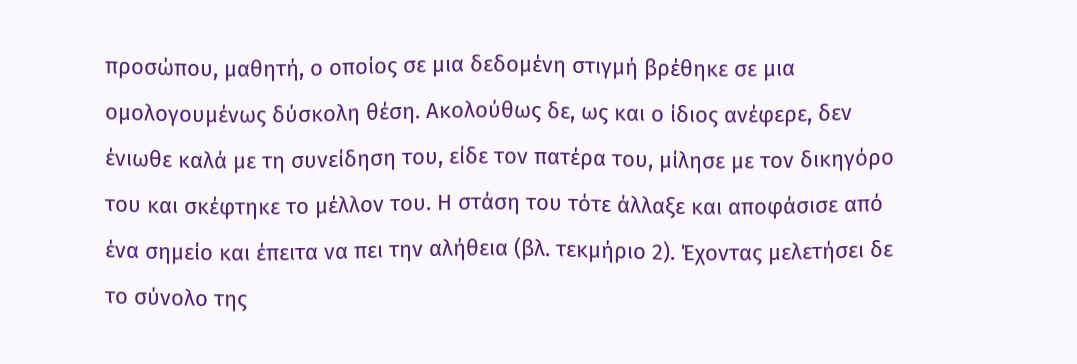προσώπου, μαθητή, ο οποίος σε μια δεδομένη στιγμή βρέθηκε σε μια ομολογουμένως δύσκολη θέση. Ακολούθως δε, ως και ο ίδιος ανέφερε, δεν ένιωθε καλά με τη συνείδηση του, είδε τον πατέρα του, μίλησε με τον δικηγόρο του και σκέφτηκε το μέλλον του. Η στάση του τότε άλλαξε και αποφάσισε από ένα σημείο και έπειτα να πει την αλήθεια (βλ. τεκμήριο 2). Έχοντας μελετήσει δε το σύνολο της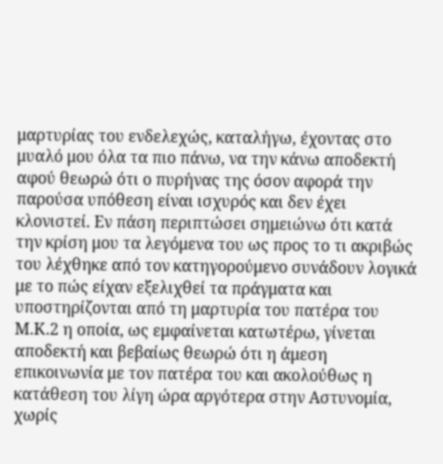μαρτυρίας του ενδελεχώς, καταλήγω, έχοντας στο μυαλό μου όλα τα πιο πάνω, να την κάνω αποδεκτή αφού θεωρώ ότι ο πυρήνας της όσον αφορά την παρούσα υπόθεση είναι ισχυρός και δεν έχει κλονιστεί. Εν πάση περιπτώσει σημειώνω ότι κατά την κρίση μου τα λεγόμενα του ως προς το τι ακριβώς του λέχθηκε από τον κατηγορούμενο συνάδουν λογικά με το πώς είχαν εξελιχθεί τα πράγματα και υποστηρίζονται από τη μαρτυρία του πατέρα του Μ.Κ.2 η οποία, ως εμφαίνεται κατωτέρω, γίνεται αποδεκτή και βεβαίως θεωρώ ότι η άμεση επικοινωνία με τον πατέρα του και ακολούθως η κατάθεση του λίγη ώρα αργότερα στην Αστυνομία, χωρίς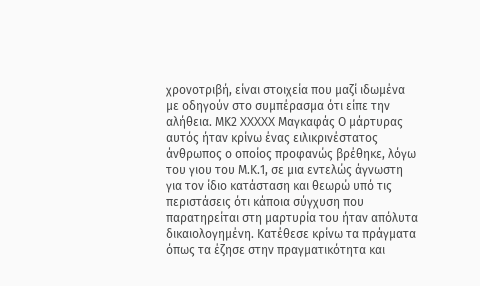χρονοτριβή, είναι στοιχεία που μαζί ιδωμένα με οδηγούν στο συμπέρασμα ότι είπε την αλήθεια. ΜΚ2 XXXXX Μαγκαφάς Ο μάρτυρας αυτός ήταν κρίνω ένας ειλικρινέστατος άνθρωπος ο οποίος προφανώς βρέθηκε, λόγω του γιου του Μ.Κ.1, σε μια εντελώς άγνωστη για τον ίδιο κατάσταση και θεωρώ υπό τις περιστάσεις ότι κάποια σύγχυση που παρατηρείται στη μαρτυρία του ήταν απόλυτα δικαιολογημένη. Κατέθεσε κρίνω τα πράγματα όπως τα έζησε στην πραγματικότητα και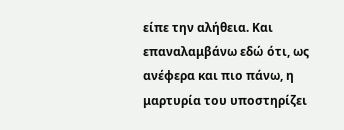είπε την αλήθεια. Και επαναλαμβάνω εδώ ότι, ως ανέφερα και πιο πάνω, η μαρτυρία του υποστηρίζει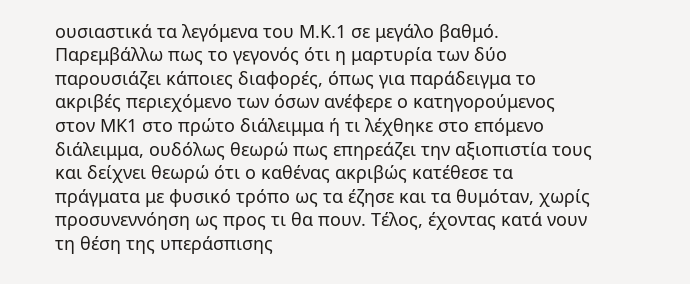ουσιαστικά τα λεγόμενα του Μ.Κ.1 σε μεγάλο βαθμό. Παρεμβάλλω πως το γεγονός ότι η μαρτυρία των δύο παρουσιάζει κάποιες διαφορές, όπως για παράδειγμα το ακριβές περιεχόμενο των όσων ανέφερε ο κατηγορούμενος στον ΜΚ1 στο πρώτο διάλειμμα ή τι λέχθηκε στο επόμενο διάλειμμα, ουδόλως θεωρώ πως επηρεάζει την αξιοπιστία τους και δείχνει θεωρώ ότι ο καθένας ακριβώς κατέθεσε τα πράγματα με φυσικό τρόπο ως τα έζησε και τα θυμόταν, χωρίς προσυνεννόηση ως προς τι θα πουν. Τέλος, έχοντας κατά νουν τη θέση της υπεράσπισης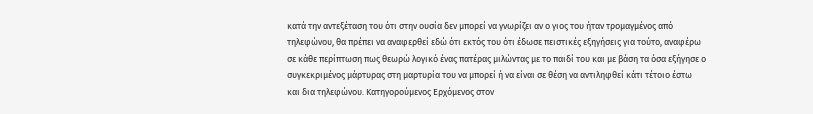κατά την αντεξέταση του ότι στην ουσία δεν μπορεί να γνωρίζει αν ο γιος του ήταν τρομαγμένος από τηλεφώνου, θα πρέπει να αναφερθεί εδώ ότι εκτός του ότι έδωσε πειστικές εξηγήσεις για τούτο, αναφέρω σε κάθε περίπτωση πως θεωρώ λογικό ένας πατέρας μιλώντας με το παιδί του και με βάση τα όσα εξήγησε ο συγκεκριμένος μάρτυρας στη μαρτυρία του να μπορεί ή να είναι σε θέση να αντιληφθεί κάτι τέτοιο έστω και δια τηλεφώνου. Κατηγορούμενος Ερχόμενος στον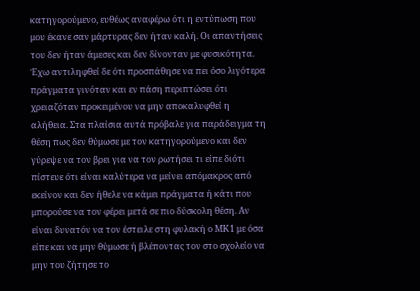κατηγορούμενο, ευθέως αναφέρω ότι η εντύπωση που μου έκανε σαν μάρτυρας δεν ήταν καλή. Οι απαντήσεις του δεν ήταν άμεσες και δεν δίνονταν με φυσικότητα. Έχω αντιληφθεί δε ότι προσπάθησε να πει όσο λιγότερα πράγματα γινόταν και εν πάση περιπτώσει ότι χρειαζόταν προκειμένου να μην αποκαλυφθεί η αλήθεια. Στα πλαίσια αυτά πρόβαλε για παράδειγμα τη θέση πως δεν θύμωσε με τον κατηγορούμενο και δεν γύρεψε να τον βρει για να τον ρωτήσει τι είπε διότι πίστευε ότι είναι καλύτερα να μείνει απόμακρος από εκείνον και δεν ήθελε να κάμει πράγματα ή κάτι που μπορούσε να τον φέρει μετά σε πιο δύσκολη θέση. Αν είναι δυνατόν να τον έστειλε στη φυλακή ο ΜΚ1 με όσα είπε και να μην θύμωσε ή βλέποντας τον στο σχολείο να μην του ζήτησε το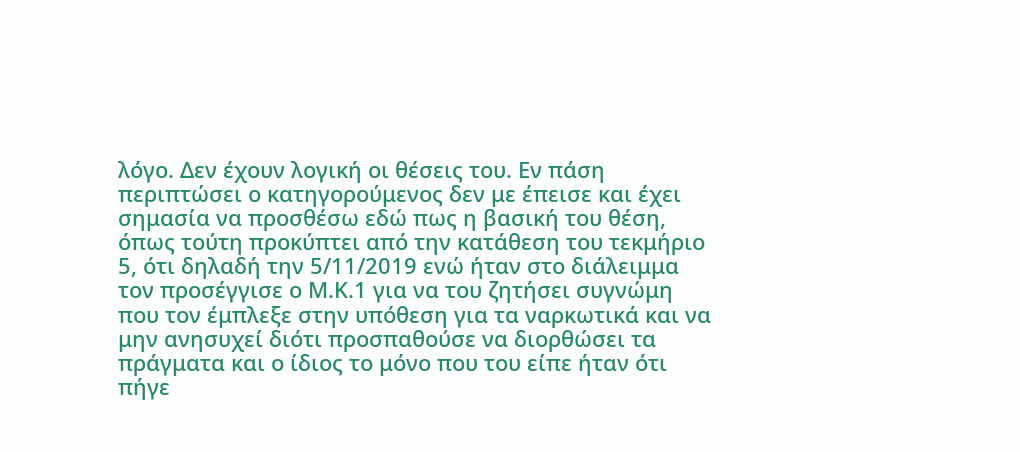λόγο. Δεν έχουν λογική οι θέσεις του. Εν πάση περιπτώσει ο κατηγορούμενος δεν με έπεισε και έχει σημασία να προσθέσω εδώ πως η βασική του θέση, όπως τούτη προκύπτει από την κατάθεση του τεκμήριο 5, ότι δηλαδή την 5/11/2019 ενώ ήταν στο διάλειμμα τον προσέγγισε ο Μ.Κ.1 για να του ζητήσει συγνώμη που τον έμπλεξε στην υπόθεση για τα ναρκωτικά και να μην ανησυχεί διότι προσπαθούσε να διορθώσει τα πράγματα και ο ίδιος το μόνο που του είπε ήταν ότι πήγε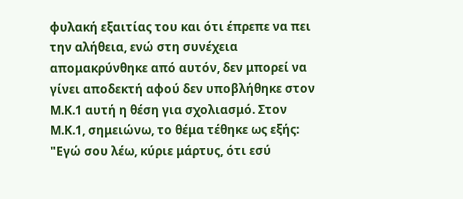φυλακή εξαιτίας του και ότι έπρεπε να πει την αλήθεια, ενώ στη συνέχεια απομακρύνθηκε από αυτόν, δεν μπορεί να γίνει αποδεκτή αφού δεν υποβλήθηκε στον Μ.Κ.1 αυτή η θέση για σχολιασμό. Στον Μ.Κ.1, σημειώνω, το θέμα τέθηκε ως εξής: "Εγώ σου λέω, κύριε μάρτυς, ότι εσύ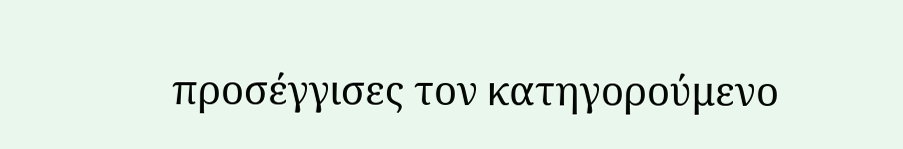προσέγγισες τον κατηγορούμενο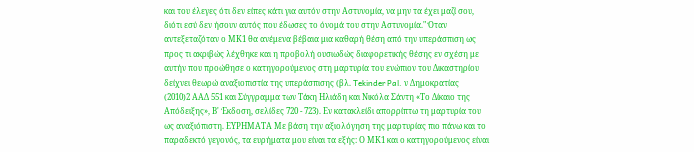και του έλεγες ότι δεν είπες κάτι για αυτόν στην Αστυνομία, να μην τα έχει μαζί σου, διότι εσύ δεν ήσουν αυτός που έδωσες το όνομά του στην Αστυνομία." Όταν αντεξεταζόταν ο ΜΚ1 θα ανέμενα βέβαια μια καθαρή θέση από την υπεράσπιση ως προς τι ακριβώς λέχθηκε και η προβολή ουσιωδώς διαφορετικής θέσης εν σχέση με αυτήν που προώθησε ο κατηγορούμενος στη μαρτυρία του ενώπιον του Δικαστηρίου δείχνει θεωρώ αναξιοπιστία της υπεράσπισης (βλ. Tekinder Pal. ν Δημοκρατίας
(2010)2 ΑΑΔ 551 και Σύγγραμμα των Τάκη Ηλιάδη και Νικόλα Σάντη «Το Δίκαιο της Απόδειξης», Β' Έκδοση, σελίδες 720 - 723). Εν κατακλείδι απορρίπτω τη μαρτυρία του ως αναξιόπιστη. ΕΥΡΗΜΑΤΑ Με βάση την αξιολόγηση της μαρτυρίας πιο πάνω και το παραδεκτό γεγονός, τα ευρήματα μου είναι τα εξής: Ο ΜΚ1 και ο κατηγορούμενος είναι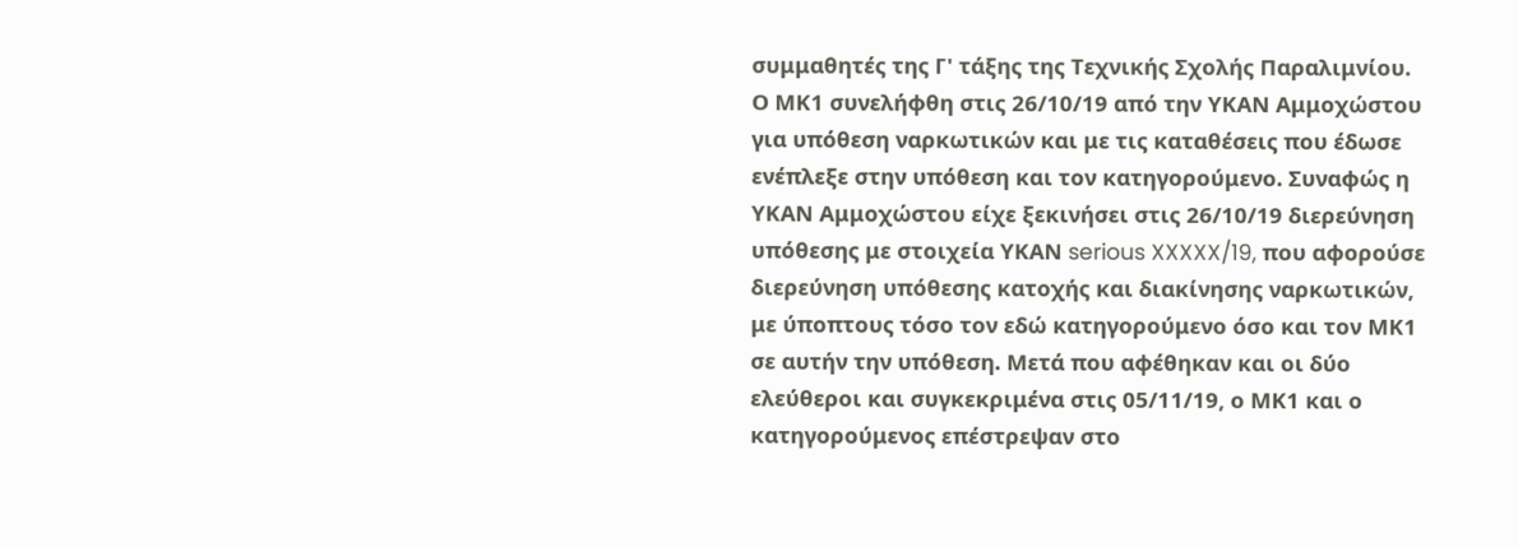συμμαθητές της Γ' τάξης της Τεχνικής Σχολής Παραλιμνίου. Ο ΜΚ1 συνελήφθη στις 26/10/19 από την ΥΚΑΝ Αμμοχώστου για υπόθεση ναρκωτικών και με τις καταθέσεις που έδωσε ενέπλεξε στην υπόθεση και τον κατηγορούμενο. Συναφώς η ΥΚΑΝ Αμμοχώστου είχε ξεκινήσει στις 26/10/19 διερεύνηση υπόθεσης με στοιχεία ΥΚΑΝ serious XXXXX/19, που αφορούσε διερεύνηση υπόθεσης κατοχής και διακίνησης ναρκωτικών, με ύποπτους τόσο τον εδώ κατηγορούμενο όσο και τον ΜΚ1 σε αυτήν την υπόθεση. Μετά που αφέθηκαν και οι δύο ελεύθεροι και συγκεκριμένα στις 05/11/19, ο ΜΚ1 και ο κατηγορούμενος επέστρεψαν στο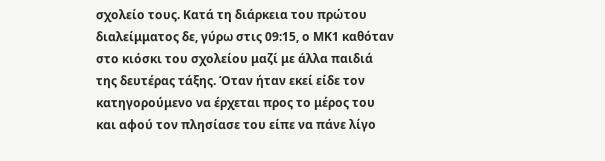σχολείο τους. Κατά τη διάρκεια του πρώτου διαλείμματος δε, γύρω στις 09:15, ο ΜΚ1 καθόταν στο κιόσκι του σχολείου μαζί με άλλα παιδιά της δευτέρας τάξης. Όταν ήταν εκεί είδε τον κατηγορούμενο να έρχεται προς το μέρος του και αφού τον πλησίασε του είπε να πάνε λίγο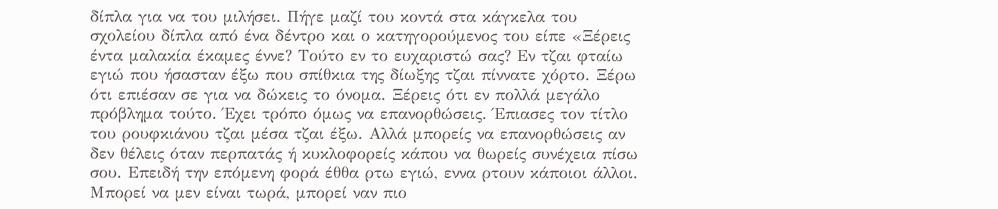δίπλα για να του μιλήσει. Πήγε μαζί του κοντά στα κάγκελα του σχολείου δίπλα από ένα δέντρο και ο κατηγορούμενος του είπε «Ξέρεις έντα μαλακία έκαμες έννε? Τούτο εν το ευχαριστώ σας? Εν τζαι φταίω εγιώ που ήσασταν έξω που σπίθκια της δίωξης τζαι πίννατε χόρτο. Ξέρω ότι επιέσαν σε για να δώκεις το όνομα. Ξέρεις ότι εν πολλά μεγάλο πρόβλημα τούτο. Έχει τρόπο όμως να επανορθώσεις. Έπιασες τον τίτλο του ρουφκιάνου τζαι μέσα τζαι έξω. Αλλά μπορείς να επανορθώσεις αν δεν θέλεις όταν περπατάς ή κυκλοφορείς κάπου να θωρείς συνέχεια πίσω σου. Επειδή την επόμενη φορά έθθα ρτω εγιώ, εννα ρτουν κάποιοι άλλοι. Μπορεί να μεν είναι τωρά, μπορεί ναν πιο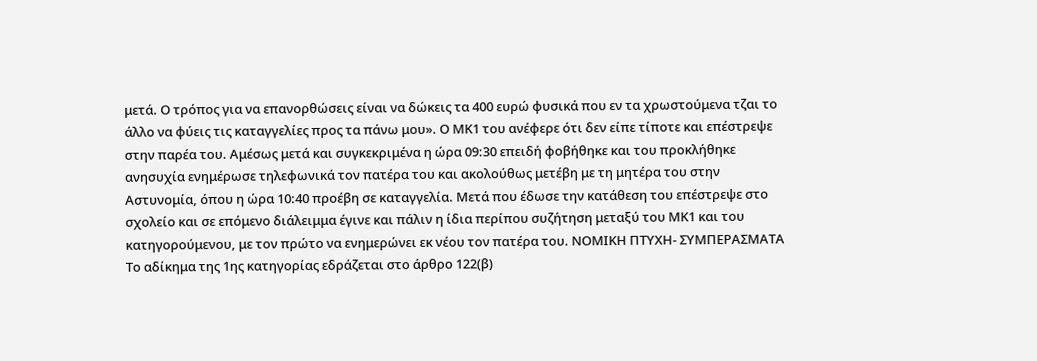μετά. Ο τρόπος για να επανορθώσεις είναι να δώκεις τα 400 ευρώ φυσικά που εν τα χρωστούμενα τζαι το άλλο να φύεις τις καταγγελίες προς τα πάνω μου». Ο ΜΚ1 του ανέφερε ότι δεν είπε τίποτε και επέστρεψε στην παρέα του. Αμέσως μετά και συγκεκριμένα η ώρα 09:30 επειδή φοβήθηκε και του προκλήθηκε ανησυχία ενημέρωσε τηλεφωνικά τον πατέρα του και ακολούθως μετέβη με τη μητέρα του στην Αστυνομία, όπου η ώρα 10:40 προέβη σε καταγγελία. Μετά που έδωσε την κατάθεση του επέστρεψε στο σχολείο και σε επόμενο διάλειμμα έγινε και πάλιν η ίδια περίπου συζήτηση μεταξύ του ΜΚ1 και του κατηγορούμενου, με τον πρώτο να ενημερώνει εκ νέου τον πατέρα του. ΝΟΜΙΚΗ ΠΤΥΧΗ- ΣΥΜΠΕΡΑΣΜΑΤΑ Το αδίκημα της 1ης κατηγορίας εδράζεται στο άρθρο 122(β)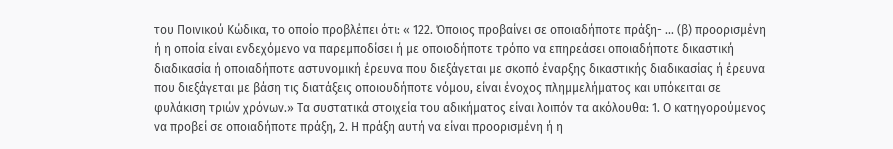του Ποινικού Κώδικα, το οποίο προβλέπει ότι: « 122. Όποιος προβαίνει σε οποιαδήποτε πράξη- ... (β) προορισμένη ή η οποία είναι ενδεχόμενο να παρεμποδίσει ή με οποιοδήποτε τρόπο να επηρεάσει οποιαδήποτε δικαστική διαδικασία ή οποιαδήποτε αστυνομική έρευνα που διεξάγεται με σκοπό έναρξης δικαστικής διαδικασίας ή έρευνα που διεξάγεται με βάση τις διατάξεις οποιουδήποτε νόμου, είναι ένοχος πλημμελήματος και υπόκειται σε φυλάκιση τριών χρόνων.» Τα συστατικά στοιχεία του αδικήματος είναι λοιπόν τα ακόλουθα: 1. Ο κατηγορούμενος να προβεί σε οποιαδήποτε πράξη, 2. Η πράξη αυτή να είναι προορισμένη ή η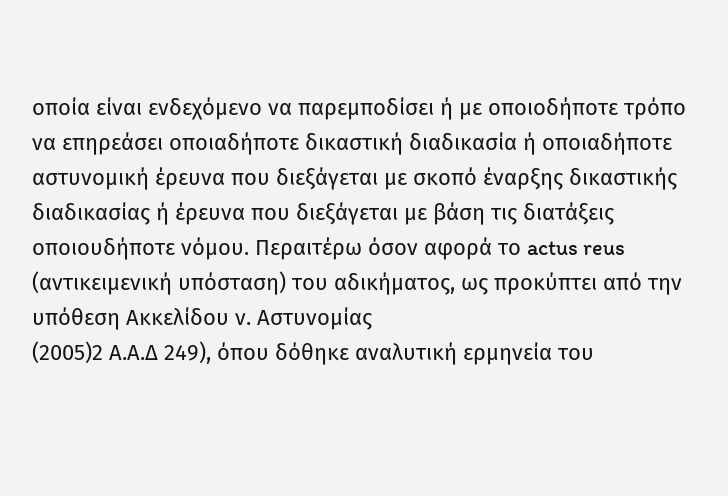οποία είναι ενδεχόμενο να παρεμποδίσει ή με οποιοδήποτε τρόπο να επηρεάσει οποιαδήποτε δικαστική διαδικασία ή οποιαδήποτε αστυνομική έρευνα που διεξάγεται με σκοπό έναρξης δικαστικής διαδικασίας ή έρευνα που διεξάγεται με βάση τις διατάξεις οποιουδήποτε νόμου. Περαιτέρω όσον αφορά το actus reus (αντικειμενική υπόσταση) του αδικήματος, ως προκύπτει από την υπόθεση Ακκελίδου ν. Αστυνομίας
(2005)2 Α.Α.Δ 249), όπου δόθηκε αναλυτική ερμηνεία του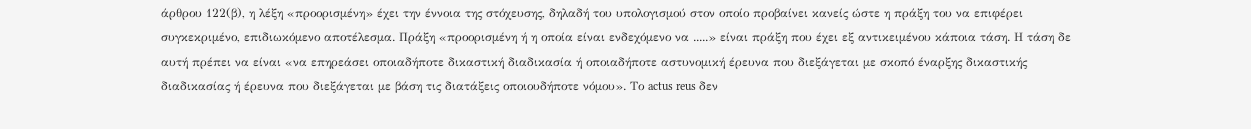άρθρου 122(β), η λέξη «προορισμένη» έχει την έννοια της στόχευσης, δηλαδή του υπολογισμού στον οποίο προβαίνει κανείς ώστε η πράξη του να επιφέρει συγκεκριμένο, επιδιωκόμενο αποτέλεσμα. Πράξη «προορισμένη ή η οποία είναι ενδεχόμενο να .....» είναι πράξη που έχει εξ αντικειμένου κάποια τάση. Η τάση δε αυτή πρέπει να είναι «να επηρεάσει οποιαδήποτε δικαστική διαδικασία ή οποιαδήποτε αστυνομική έρευνα που διεξάγεται με σκοπό έναρξης δικαστικής διαδικασίας ή έρευνα που διεξάγεται με βάση τις διατάξεις οποιουδήποτε νόμου». Το actus reus δεν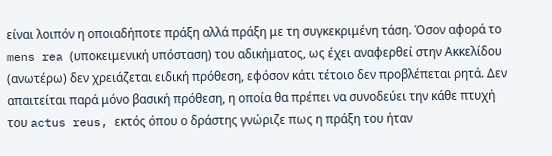είναι λοιπόν η οποιαδήποτε πράξη αλλά πράξη με τη συγκεκριμένη τάση. Όσον αφορά το mens rea (υποκειμενική υπόσταση) του αδικήματος, ως έχει αναφερθεί στην Ακκελίδου (ανωτέρω) δεν χρειάζεται ειδική πρόθεση, εφόσον κάτι τέτοιο δεν προβλέπεται ρητά. Δεν απαιτείται παρά μόνο βασική πρόθεση, η οποία θα πρέπει να συνοδεύει την κάθε πτυχή του actus reus, εκτός όπου ο δράστης γνώριζε πως η πράξη του ήταν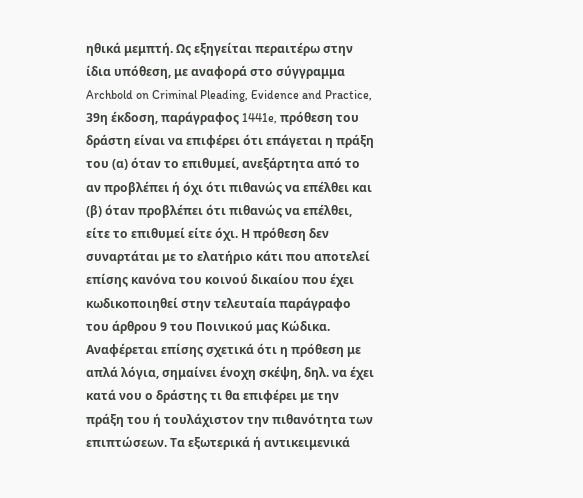ηθικά μεμπτή. Ως εξηγείται περαιτέρω στην ίδια υπόθεση, με αναφορά στο σύγγραμμα Archbold on Criminal Pleading, Evidence and Practice, 39η έκδοση, παράγραφος 1441e, πρόθεση του δράστη είναι να επιφέρει ότι επάγεται η πράξη του (α) όταν το επιθυμεί, ανεξάρτητα από το αν προβλέπει ή όχι ότι πιθανώς να επέλθει και (β) όταν προβλέπει ότι πιθανώς να επέλθει, είτε το επιθυμεί είτε όχι. Η πρόθεση δεν συναρτάται με το ελατήριο κάτι που αποτελεί επίσης κανόνα του κοινού δικαίου που έχει κωδικοποιηθεί στην τελευταία παράγραφο του άρθρου 9 του Ποινικού μας Κώδικα. Αναφέρεται επίσης σχετικά ότι η πρόθεση με απλά λόγια, σημαίνει ένοχη σκέψη, δηλ. να έχει κατά νου ο δράστης τι θα επιφέρει με την πράξη του ή τουλάχιστον την πιθανότητα των επιπτώσεων. Τα εξωτερικά ή αντικειμενικά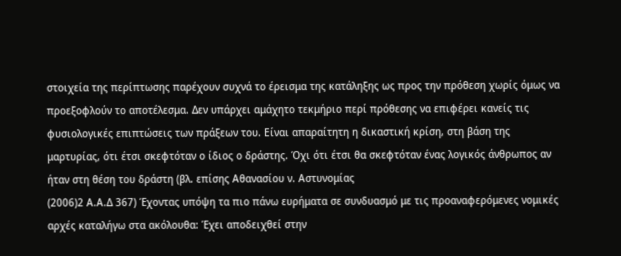στοιχεία της περίπτωσης παρέχουν συχνά το έρεισμα της κατάληξης ως προς την πρόθεση χωρίς όμως να προεξοφλούν το αποτέλεσμα. Δεν υπάρχει αμάχητο τεκμήριο περί πρόθεσης να επιφέρει κανείς τις φυσιολογικές επιπτώσεις των πράξεων του. Είναι απαραίτητη η δικαστική κρίση, στη βάση της μαρτυρίας, ότι έτσι σκεφτόταν ο ίδιος ο δράστης. Όχι ότι έτσι θα σκεφτόταν ένας λογικός άνθρωπος αν ήταν στη θέση του δράστη (βλ. επίσης Αθανασίου ν. Αστυνομίας
(2006)2 Α.Α.Δ 367) Έχοντας υπόψη τα πιο πάνω ευρήματα σε συνδυασμό με τις προαναφερόμενες νομικές αρχές καταλήγω στα ακόλουθα: Έχει αποδειχθεί στην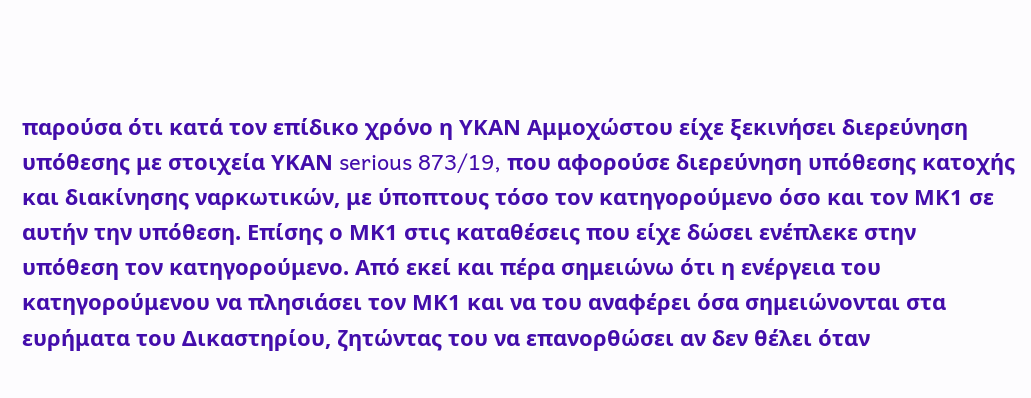παρούσα ότι κατά τον επίδικο χρόνο η ΥΚΑΝ Αμμοχώστου είχε ξεκινήσει διερεύνηση υπόθεσης με στοιχεία ΥΚΑΝ serious 873/19, που αφορούσε διερεύνηση υπόθεσης κατοχής και διακίνησης ναρκωτικών, με ύποπτους τόσο τον κατηγορούμενο όσο και τον ΜΚ1 σε αυτήν την υπόθεση. Επίσης ο ΜΚ1 στις καταθέσεις που είχε δώσει ενέπλεκε στην υπόθεση τον κατηγορούμενο. Από εκεί και πέρα σημειώνω ότι η ενέργεια του κατηγορούμενου να πλησιάσει τον ΜΚ1 και να του αναφέρει όσα σημειώνονται στα ευρήματα του Δικαστηρίου, ζητώντας του να επανορθώσει αν δεν θέλει όταν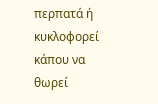περπατά ή κυκλοφορεί κάπου να θωρεί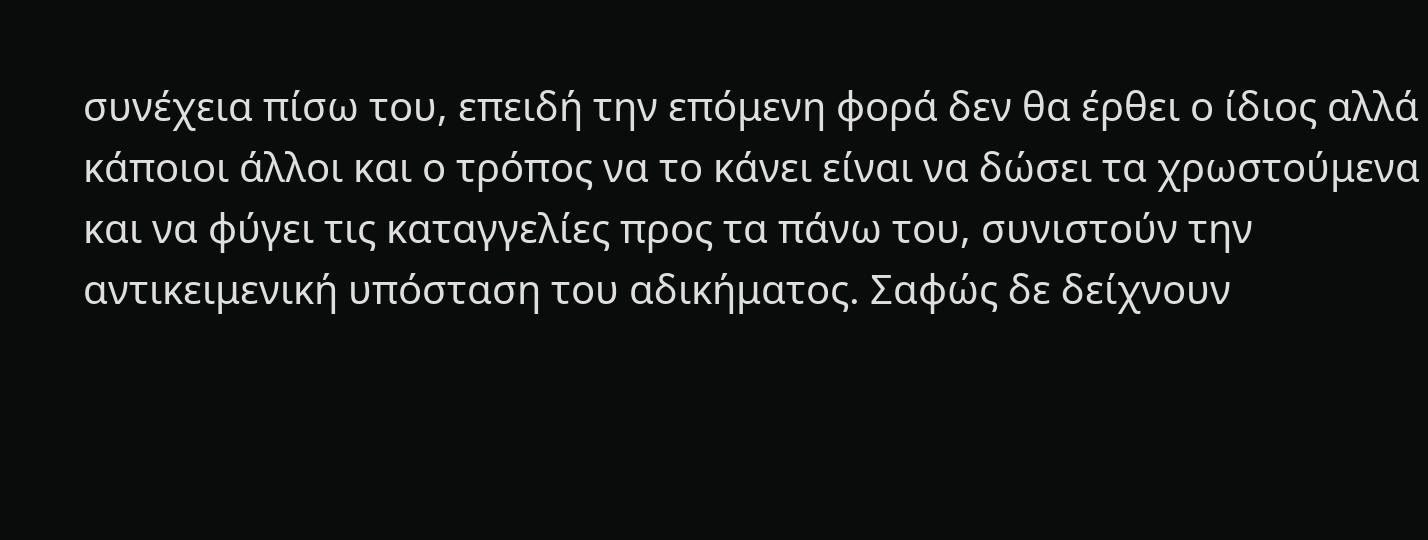συνέχεια πίσω του, επειδή την επόμενη φορά δεν θα έρθει ο ίδιος αλλά κάποιοι άλλοι και ο τρόπος να το κάνει είναι να δώσει τα χρωστούμενα και να φύγει τις καταγγελίες προς τα πάνω του, συνιστούν την αντικειμενική υπόσταση του αδικήματος. Σαφώς δε δείχνουν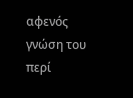αφενός γνώση του περί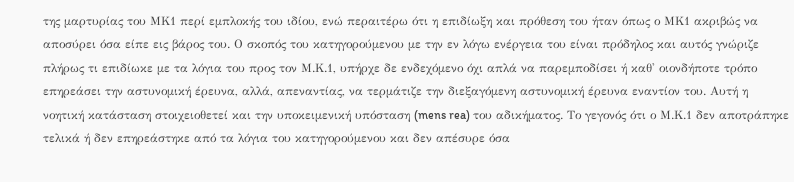της μαρτυρίας του ΜΚ1 περί εμπλοκής του ιδίου, ενώ περαιτέρω ότι η επιδίωξη και πρόθεση του ήταν όπως ο ΜΚ1 ακριβώς να αποσύρει όσα είπε εις βάρος του. Ο σκοπός του κατηγορούμενου με την εν λόγω ενέργεια του είναι πρόδηλος και αυτός γνώριζε πλήρως τι επιδίωκε με τα λόγια του προς τον Μ.Κ.1, υπήρχε δε ενδεχόμενο όχι απλά να παρεμποδίσει ή καθ' οιονδήποτε τρόπο επηρεάσει την αστυνομική έρευνα, αλλά, απεναντίας, να τερμάτιζε την διεξαγόμενη αστυνομική έρευνα εναντίον του. Αυτή η νοητική κατάσταση στοιχειοθετεί και την υποκειμενική υπόσταση (mens rea) του αδικήματος. Το γεγονός ότι ο Μ.Κ.1 δεν αποτράπηκε τελικά ή δεν επηρεάστηκε από τα λόγια του κατηγορούμενου και δεν απέσυρε όσα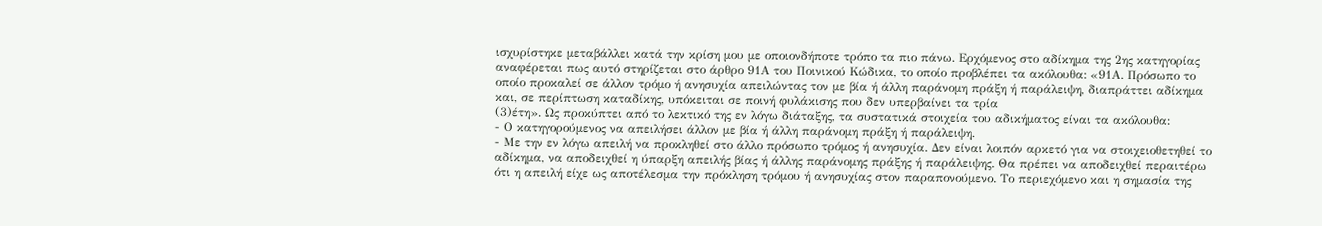ισχυρίστηκε μεταβάλλει κατά την κρίση μου με οποιονδήποτε τρόπο τα πιο πάνω. Ερχόμενος στο αδίκημα της 2ης κατηγορίας αναφέρεται πως αυτό στηρίζεται στο άρθρο 91Α του Ποινικού Κώδικα, το οποίο προβλέπει τα ακόλουθα: «91Α. Πρόσωπο το οποίο προκαλεί σε άλλον τρόµο ή ανησυχία απειλώντας τον µε βία ή άλλη παράνοµη πράξη ή παράλειψη, διαπράττει αδίκηµα και, σε περίπτωση καταδίκης, υπόκειται σε ποινή φυλάκισης που δεν υπερβαίνει τα τρία
(3)έτη». Ως προκύπτει από το λεκτικό της εν λόγω διάταξης, τα συστατικά στοιχεία του αδικήματος είναι τα ακόλουθα:
- Ο κατηγορούμενος να απειλήσει άλλον µε βία ή άλλη παράνοµη πράξη ή παράλειψη.
- Με την εν λόγω απειλή να προκληθεί στο άλλο πρόσωπο τρόμος ή ανησυχία. Δεν είναι λοιπόν αρκετό για να στοιχειοθετηθεί το αδίκημα, να αποδειχθεί η ύπαρξη απειλής βίας ή άλλης παράνομης πράξης ή παράλειψης. Θα πρέπει να αποδειχθεί περαιτέρω ότι η απειλή είχε ως αποτέλεσμα την πρόκληση τρόμου ή ανησυχίας στον παραπονούμενο. Το περιεχόμενο και η σημασία της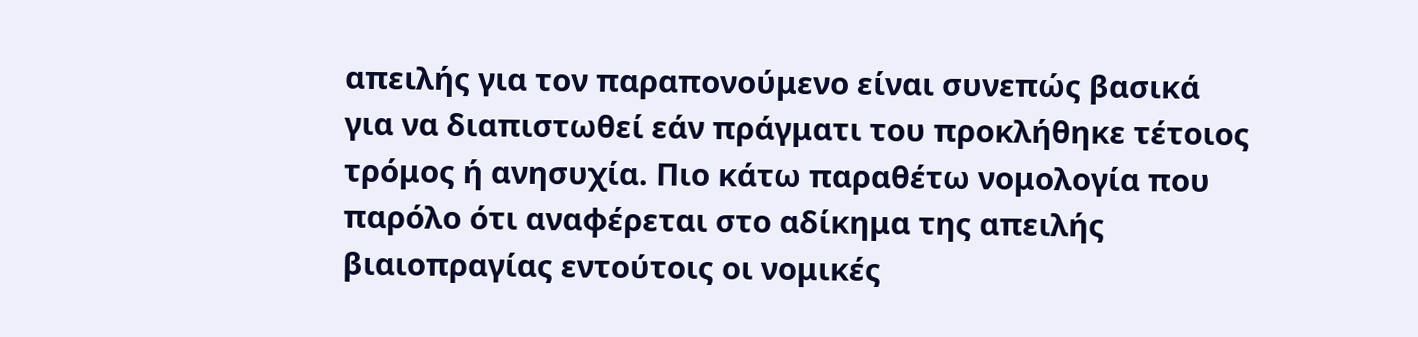απειλής για τον παραπονούμενο είναι συνεπώς βασικά για να διαπιστωθεί εάν πράγματι του προκλήθηκε τέτοιος τρόμος ή ανησυχία. Πιο κάτω παραθέτω νομολογία που παρόλο ότι αναφέρεται στο αδίκημα της απειλής βιαιοπραγίας εντούτοις οι νομικές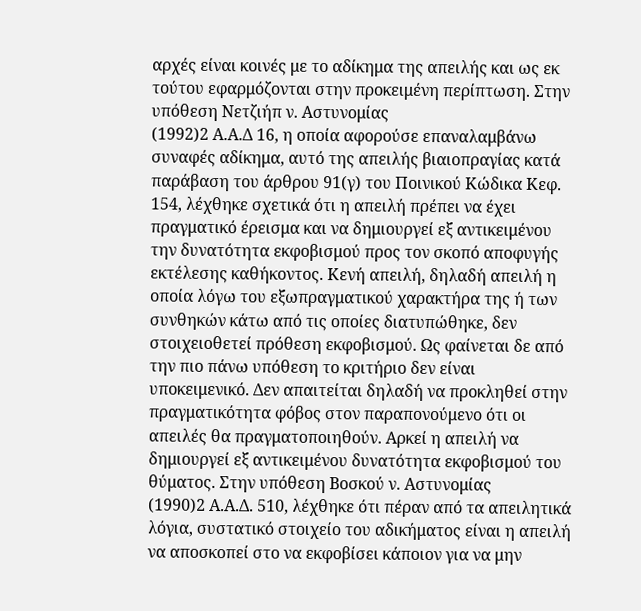αρχές είναι κοινές με το αδίκημα της απειλής και ως εκ τούτου εφαρμόζονται στην προκειμένη περίπτωση. Στην υπόθεση Νετζιήπ ν. Αστυνομίας
(1992)2 Α.Α.Δ 16, η οποία αφορούσε επαναλαμβάνω συναφές αδίκημα, αυτό της απειλής βιαιοπραγίας κατά παράβαση του άρθρου 91(γ) του Ποινικού Κώδικα Κεφ. 154, λέχθηκε σχετικά ότι η απειλή πρέπει να έχει πραγματικό έρεισμα και να δημιουργεί εξ αντικειμένου την δυνατότητα εκφοβισμού προς τον σκοπό αποφυγής εκτέλεσης καθήκοντος. Κενή απειλή, δηλαδή απειλή η οποία λόγω του εξωπραγματικού χαρακτήρα της ή των συνθηκών κάτω από τις οποίες διατυπώθηκε, δεν στοιχειοθετεί πρόθεση εκφοβισμού. Ως φαίνεται δε από την πιο πάνω υπόθεση το κριτήριο δεν είναι υποκειμενικό. Δεν απαιτείται δηλαδή να προκληθεί στην πραγματικότητα φόβος στον παραπονούμενο ότι οι απειλές θα πραγματοποιηθούν. Αρκεί η απειλή να δημιουργεί εξ αντικειμένου δυνατότητα εκφοβισμού του θύματος. Στην υπόθεση Βοσκού ν. Αστυνομίας
(1990)2 Α.Α.Δ. 510, λέχθηκε ότι πέραν από τα απειλητικά λόγια, συστατικό στοιχείο του αδικήματος είναι η απειλή να αποσκοπεί στο να εκφοβίσει κάποιον για να μην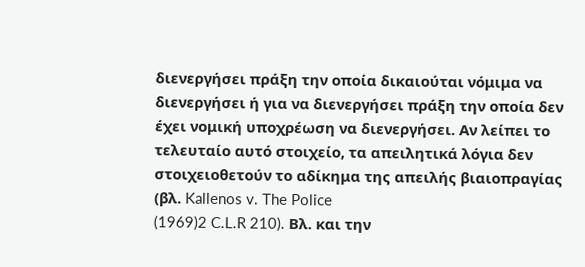διενεργήσει πράξη την οποία δικαιούται νόμιμα να διενεργήσει ή για να διενεργήσει πράξη την οποία δεν έχει νομική υποχρέωση να διενεργήσει. Αν λείπει το τελευταίο αυτό στοιχείο, τα απειλητικά λόγια δεν στοιχειοθετούν το αδίκημα της απειλής βιαιοπραγίας (βλ. Kallenos v. The Police
(1969)2 C.L.R 210). Βλ. και την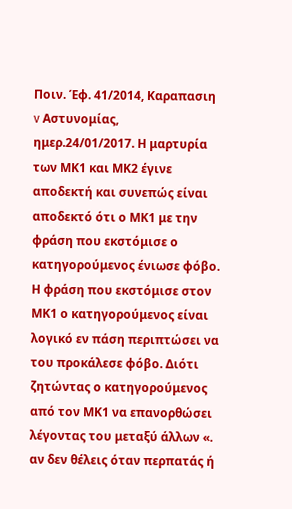Ποιν. Έφ. 41/2014, Καραπασιη v Αστυνομίας, ημερ.24/01/2017. Η μαρτυρία των ΜΚ1 και ΜΚ2 έγινε αποδεκτή και συνεπώς είναι αποδεκτό ότι ο ΜΚ1 με την φράση που εκστόμισε ο κατηγορούμενος ένιωσε φόβο. Η φράση που εκστόμισε στον ΜΚ1 ο κατηγορούμενος είναι λογικό εν πάση περιπτώσει να του προκάλεσε φόβο. Διότι ζητώντας ο κατηγορούμενος από τον ΜΚ1 να επανορθώσει λέγοντας του μεταξύ άλλων «. αν δεν θέλεις όταν περπατάς ή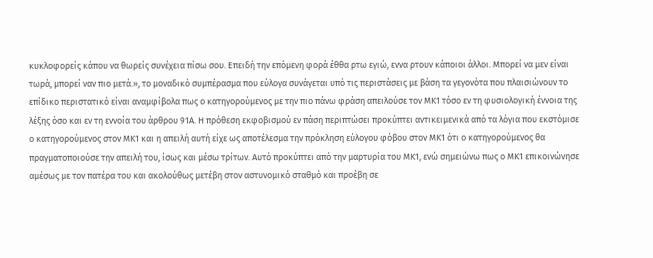κυκλοφορείς κάπου να θωρείς συνέχεια πίσω σου. Επειδή την επόμενη φορά έθθα ρτω εγιώ, εννα ρτουν κάποιοι άλλοι. Μπορεί να μεν είναι τωρά, μπορεί ναν πιο μετά.», το μοναδικό συμπέρασμα που εύλογα συνάγεται υπό τις περιστάσεις με βάση τα γεγονότα που πλαισιώνουν το επίδικο περιστατικό είναι αναμφίβολα πως ο κατηγορούμενος με την πιο πάνω φράση απειλούσε τον ΜΚ1 τόσο εν τη φυσιολογική έννοια της λέξης όσο και εν τη εννοία του άρθρου 91Α. Η πρόθεση εκφοβισμού εν πάση περιπτώσει προκύπτει αντικειμενικά από τα λόγια που εκστόμισε ο κατηγορούμενος στον ΜΚ1 και η απειλή αυτή είχε ως αποτέλεσμα την πρόκληση εύλογου φόβου στον ΜΚ1 ότι ο κατηγορούμενος θα πραγματοποιούσε την απειλή του, ίσως και μέσω τρίτων. Αυτό προκύπτει από την μαρτυρία του ΜΚ1, ενώ σημειώνω πως ο ΜΚ1 επικοινώνησε αμέσως με τον πατέρα του και ακολούθως μετέβη στον αστυνομικό σταθμό και προέβη σε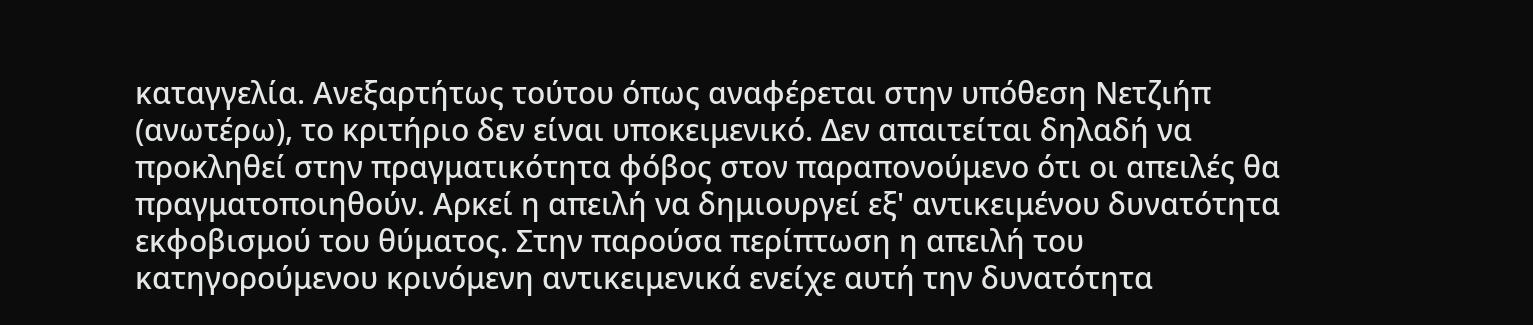καταγγελία. Ανεξαρτήτως τούτου όπως αναφέρεται στην υπόθεση Νετζιήπ (ανωτέρω), το κριτήριο δεν είναι υποκειμενικό. Δεν απαιτείται δηλαδή να προκληθεί στην πραγματικότητα φόβος στον παραπονούμενο ότι οι απειλές θα πραγματοποιηθούν. Αρκεί η απειλή να δημιουργεί εξ' αντικειμένου δυνατότητα εκφοβισμού του θύματος. Στην παρούσα περίπτωση η απειλή του κατηγορούμενου κρινόμενη αντικειμενικά ενείχε αυτή την δυνατότητα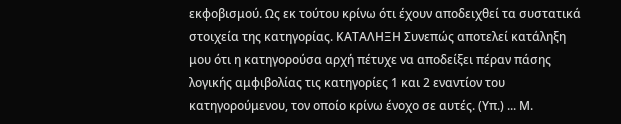εκφοβισμού. Ως εκ τούτου κρίνω ότι έχουν αποδειχθεί τα συστατικά στοιχεία της κατηγορίας. ΚΑΤΑΛΗΞΗ Συνεπώς αποτελεί κατάληξη μου ότι η κατηγορούσα αρχή πέτυχε να αποδείξει πέραν πάσης λογικής αμφιβολίας τις κατηγορίες 1 και 2 εναντίον του κατηγορούμενου, τον οποίο κρίνω ένοχο σε αυτές. (Υπ.) ... Μ.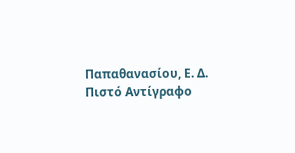Παπαθανασίου, Ε. Δ. Πιστό Αντίγραφο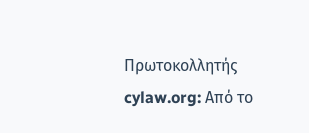Πρωτοκολλητής cylaw.org: Από το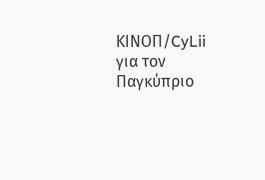ΚΙΝOΠ/CyLii για τον Παγκύπριο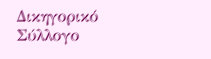Δικηγορικό Σύλλογο